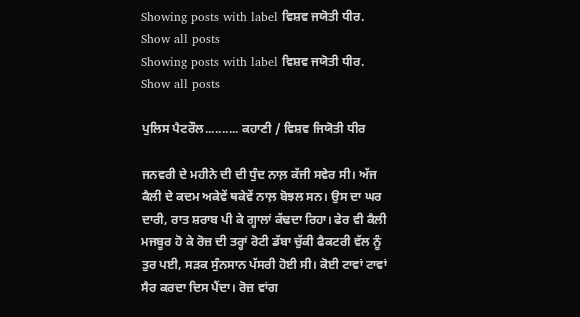Showing posts with label ਵਿਸ਼ਵ ਜਯੋਤੀ ਧੀਰ. Show all posts
Showing posts with label ਵਿਸ਼ਵ ਜਯੋਤੀ ਧੀਰ. Show all posts

ਪੁਲਿਸ ਪੈਟਰੌਲ.......... ਕਹਾਣੀ / ਵਿਸ਼ਵ ਜਿਯੋਤੀ ਧੀਰ

ਜਨਵਰੀ ਦੇ ਮਹੀਨੇ ਦੀ ਦੀ ਧੁੰਦ ਨਾਲ਼ ਕੱਜੀ ਸਵੇਰ ਸੀ। ਅੱਜ ਕੈਲੀ ਦੇ ਕਦਮ ਅਕੇਵੇਂ ਥਕੇਵੇਂ ਨਾਲ਼ ਬੋਝਲ ਸਨ। ਉਸ ਦਾ ਘਰ ਦਾਰੀ, ਰਾਤ ਸ਼ਰਾਬ ਪੀ ਕੇ ਗ੍ਹਾਲਾਂ ਕੱਢਦਾ ਰਿਹਾ। ਫੇਰ ਵੀ ਕੈਲੀ ਮਜਬੂਰ ਹੋ ਕੇ ਰੋਜ਼ ਦੀ ਤਰ੍ਹਾਂ ਰੋਟੀ ਡੱਬਾ ਚੁੱਕੀ ਫੈਕਟਰੀ ਵੱਲ ਨੂੰ ਤੁਰ ਪਈ, ਸੜਕ ਸੁੰਨਸਾਨ ਪੱਸਰੀ ਹੋਈ ਸੀ। ਕੋਈ ਟਾਵਾਂ ਟਾਵਾਂ ਸੈਰ ਕਰਦਾ ਦਿਸ ਪੈਂਦਾ। ਰੋਜ਼ ਵਾਂਗ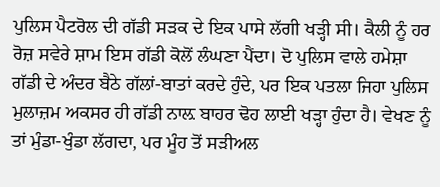ਪੁਲਿਸ ਪੈਟਰੋਲ ਦੀ ਗੱਡੀ ਸੜਕ ਦੇ ਇਕ ਪਾਸੇ ਲੱਗੀ ਖੜ੍ਹੀ ਸੀ। ਕੈਲੀ ਨੂੰ ਹਰ ਰੋਜ਼ ਸਵੇਰੇ ਸ਼ਾਮ ਇਸ ਗੱਡੀ ਕੋਲੋਂ ਲੰਘਣਾ ਪੈਂਦਾ। ਦੋ ਪੁਲਿਸ ਵਾਲੇ ਹਮੇਸ਼ਾ ਗੱਡੀ ਦੇ ਅੰਦਰ ਬੈਠੇ ਗੱਲਾਂ-ਬਾਤਾਂ ਕਰਦੇ ਹੁੰਦੇ, ਪਰ ਇਕ ਪਤਲਾ ਜਿਹਾ ਪੁਲਿਸ ਮੁਲਾਜ਼ਮ ਅਕਸਰ ਹੀ ਗੱਡੀ ਨਾਲ਼ ਬਾਹਰ ਢੋਹ ਲਾਈ ਖੜ੍ਹਾ ਹੁੰਦਾ ਹੈ। ਵੇਖਣ ਨੂੰ ਤਾਂ ਮੁੰਡਾ-ਖੁੰਡਾ ਲੱਗਦਾ, ਪਰ ਮੂੰਹ ਤੋਂ ਸੜੀਅਲ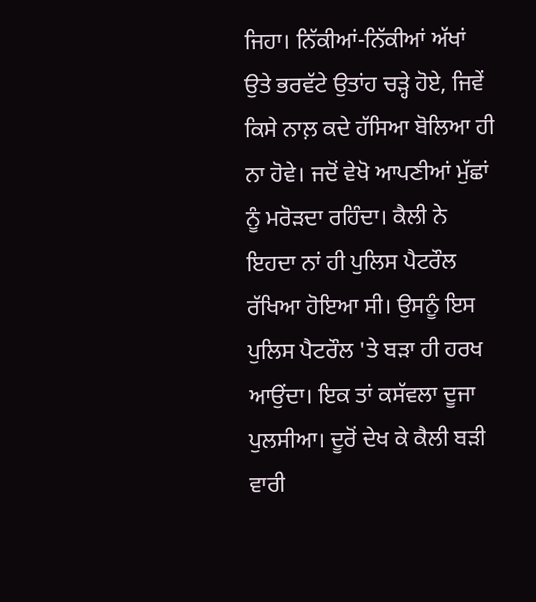ਜਿਹਾ। ਨਿੱਕੀਆਂ-ਨਿੱਕੀਆਂ ਅੱਖਾਂ ਉਤੇ ਭਰਵੱਟੇ ਉਤਾਂਹ ਚੜ੍ਹੇ ਹੋਏ, ਜਿਵੇਂ ਕਿਸੇ ਨਾਲ਼ ਕਦੇ ਹੱਸਿਆ ਬੋਲਿਆ ਹੀ ਨਾ ਹੋਵੇ। ਜਦੋਂ ਵੇਖੋ ਆਪਣੀਆਂ ਮੁੱਛਾਂ ਨੂੰ ਮਰੋੜਦਾ ਰਹਿੰਦਾ। ਕੈਲੀ ਨੇ ਇਹਦਾ ਨਾਂ ਹੀ ਪੁਲਿਸ ਪੈਟਰੌਲ ਰੱਖਿਆ ਹੋਇਆ ਸੀ। ਉਸਨੂੰ ਇਸ ਪੁਲਿਸ ਪੈਟਰੌਲ 'ਤੇ ਬੜਾ ਹੀ ਹਰਖ ਆਉਂਦਾ। ਇਕ ਤਾਂ ਕਸੱਵਲਾ ਦੂਜਾ ਪੁਲਸੀਆ। ਦੂਰੋਂ ਦੇਖ ਕੇ ਕੈਲੀ ਬੜੀ ਵਾਰੀ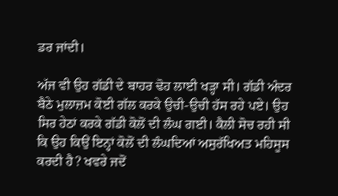ਡਰ ਜਾਂਦੀ।

ਅੱਜ ਵੀ ਉਹ ਗੱਡੀ ਦੇ ਬਾਹਰ ਢੋਹ ਲਾਈ ਖੜ੍ਹਾ ਸੀ। ਗੱਡੀ ਅੰਦਰ ਬੈਠੇ ਮੁਲਾਜ਼ਮ ਕੋਈ ਗੱਲ ਕਰਕੇ ਉਚੀ-ਉਚੀ ਹੱਸ ਰਹੇ ਪਏ। ਉਹ ਸਿਰ ਹੇਠਾਂ ਕਰਕੇ ਗੱਡੀ ਕੋਲੋਂ ਦੀ ਲੰਘ ਗਈ। ਕੈਲੀ ਸੋਚ ਰਹੀ ਸੀ ਕਿ ਉਹ ਕਿਉਂ ਇਨ੍ਹਾਂ ਕੋਲੋਂ ਦੀ ਲੰਘਦਿਆਂ ਅਸੁਰੱਖਿਅਤ ਮਹਿਸੂਸ ਕਰਦੀ ਹੈ? ਖਵਰੇ ਜਦੋਂ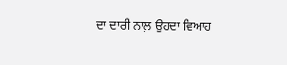ਦਾ ਦਾਰੀ ਨਾਲ਼ ਉਹਦਾ ਵਿਆਹ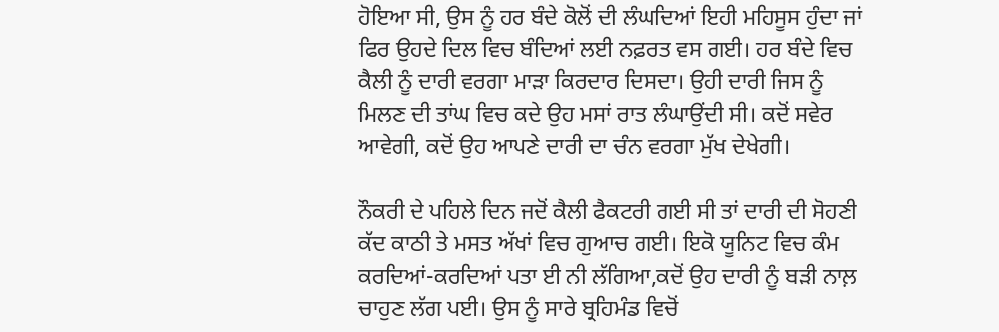ਹੋਇਆ ਸੀ, ਉਸ ਨੂੰ ਹਰ ਬੰਦੇ ਕੋਲੋਂ ਦੀ ਲੰਘਦਿਆਂ ਇਹੀ ਮਹਿਸੂਸ ਹੁੰਦਾ ਜਾਂ ਫਿਰ ਉਹਦੇ ਦਿਲ ਵਿਚ ਬੰਦਿਆਂ ਲਈ ਨਫ਼ਰਤ ਵਸ ਗਈ। ਹਰ ਬੰਦੇ ਵਿਚ ਕੈਲੀ ਨੂੰ ਦਾਰੀ ਵਰਗਾ ਮਾੜਾ ਕਿਰਦਾਰ ਦਿਸਦਾ। ਉਹੀ ਦਾਰੀ ਜਿਸ ਨੂੰ ਮਿਲਣ ਦੀ ਤਾਂਘ ਵਿਚ ਕਦੇ ਉਹ ਮਸਾਂ ਰਾਤ ਲੰਘਾਉਂਦੀ ਸੀ। ਕਦੋਂ ਸਵੇਰ ਆਵੇਗੀ, ਕਦੋਂ ਉਹ ਆਪਣੇ ਦਾਰੀ ਦਾ ਚੰਨ ਵਰਗਾ ਮੁੱਖ ਦੇਖੇਗੀ।

ਨੌਕਰੀ ਦੇ ਪਹਿਲੇ ਦਿਨ ਜਦੋਂ ਕੈਲੀ ਫੈਕਟਰੀ ਗਈ ਸੀ ਤਾਂ ਦਾਰੀ ਦੀ ਸੋਹਣੀ ਕੱਦ ਕਾਠੀ ਤੇ ਮਸਤ ਅੱਖਾਂ ਵਿਚ ਗੁਆਚ ਗਈ। ਇਕੋ ਯੂਨਿਟ ਵਿਚ ਕੰਮ ਕਰਦਿਆਂ-ਕਰਦਿਆਂ ਪਤਾ ਈ ਨੀ ਲੱਗਿਆ,ਕਦੋਂ ਉਹ ਦਾਰੀ ਨੂੰ ਬੜੀ ਨਾਲ਼ ਚਾਹੁਣ ਲੱਗ ਪਈ। ਉਸ ਨੂੰ ਸਾਰੇ ਬ੍ਰਹਿਮੰਡ ਵਿਚੋਂ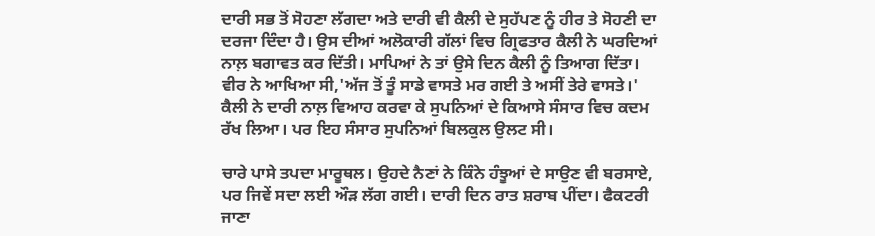ਦਾਰੀ ਸਭ ਤੋਂ ਸੋਹਣਾ ਲੱਗਦਾ ਅਤੇ ਦਾਰੀ ਵੀ ਕੈਲੀ ਦੇ ਸੁਹੱਪਣ ਨੂੰ ਹੀਰ ਤੇ ਸੋਹਣੀ ਦਾ ਦਰਜਾ ਦਿੰਦਾ ਹੈ। ਉਸ ਦੀਆਂ ਅਲੋਕਾਰੀ ਗੱਲਾਂ ਵਿਚ ਗ੍ਰਿਫਤਾਰ ਕੈਲੀ ਨੇ ਘਰਦਿਆਂ ਨਾਲ਼ ਬਗਾਵਤ ਕਰ ਦਿੱਤੀ। ਮਾਪਿਆਂ ਨੇ ਤਾਂ ਉਸੇ ਦਿਨ ਕੈਲੀ ਨੂੰ ਤਿਆਗ ਦਿੱਤਾ। ਵੀਰ ਨੇ ਆਖਿਆ ਸੀ,'ਅੱਜ ਤੋਂ ਤੂੰ ਸਾਡੇ ਵਾਸਤੇ ਮਰ ਗਈ ਤੇ ਅਸੀਂ ਤੇਰੇ ਵਾਸਤੇ।' ਕੈਲੀ ਨੇ ਦਾਰੀ ਨਾਲ਼ ਵਿਆਹ ਕਰਵਾ ਕੇ ਸੁਪਨਿਆਂ ਦੇ ਕਿਆਸੇ ਸੰਸਾਰ ਵਿਚ ਕਦਮ ਰੱਖ ਲਿਆ। ਪਰ ਇਹ ਸੰਸਾਰ ਸੁਪਨਿਆਂ ਬਿਲਕੁਲ ਉਲਟ ਸੀ।

ਚਾਰੇ ਪਾਸੇ ਤਪਦਾ ਮਾਰੂਥਲ। ਉਹਦੇ ਨੈਣਾਂ ਨੇ ਕਿੰਨੇ ਹੰਝੂਆਂ ਦੇ ਸਾਉਣ ਵੀ ਬਰਸਾਏ, ਪਰ ਜਿਵੇਂ ਸਦਾ ਲਈ ਔੜ ਲੱਗ ਗਈ। ਦਾਰੀ ਦਿਨ ਰਾਤ ਸ਼ਰਾਬ ਪੀਂਦਾ। ਫੈਕਟਰੀ ਜਾਣਾ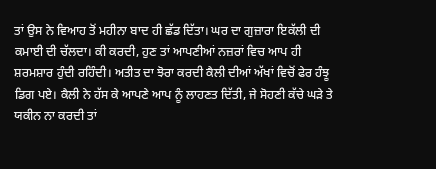ਤਾਂ ਉਸ ਨੇ ਵਿਆਹ ਤੋਂ ਮਹੀਨਾ ਬਾਦ ਹੀ ਛੱਡ ਦਿੱਤਾ। ਘਰ ਦਾ ਗੁਜ਼ਾਰਾ ਇਕੱਲੀ ਦੀ ਕਮਾਈ ਦੀ ਚੱਲਦਾ। ਕੀ ਕਰਦੀ, ਹੁਣ ਤਾਂ ਆਪਣੀਆਂ ਨਜ਼ਰਾਂ ਵਿਚ ਆਪ ਹੀ ਸ਼ਰਮਸ਼ਾਰ ਹੁੰਦੀ ਰਹਿੰਦੀ। ਅਤੀਤ ਦਾ ਝੋਰਾ ਕਰਦੀ ਕੈਲੀ ਦੀਆਂ ਅੱਖਾਂ ਵਿਚੋਂ ਫੇਰ ਹੰਝੂ ਡਿਗ ਪਏ। ਕੈਲੀ ਨੇ ਹੱਸ ਕੇ ਆਪਣੇ ਆਪ ਨੂੰ ਲਾਹਣਤ ਦਿੱਤੀ, ਜੇ ਸੋਹਣੀ ਕੱਚੇ ਘੜੇ ਤੇ ਯਕੀਨ ਨਾ ਕਰਦੀ ਤਾਂ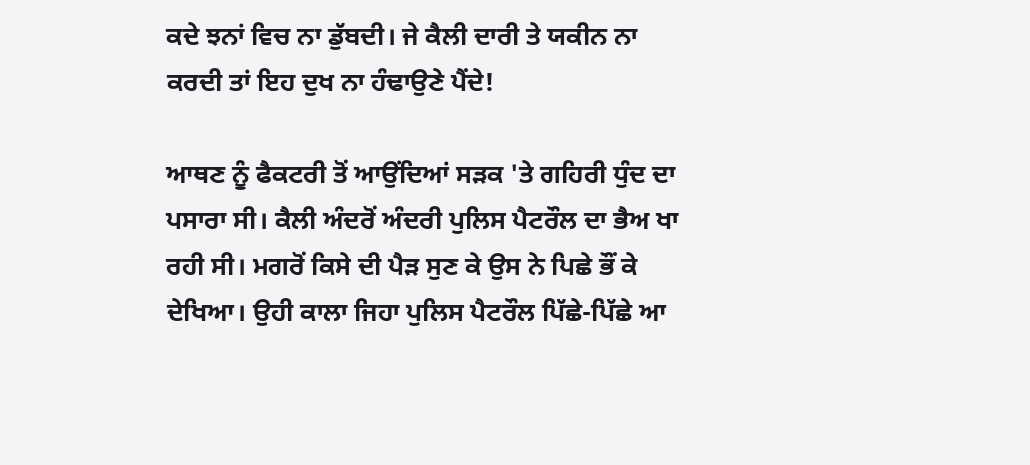ਕਦੇ ਝਨਾਂ ਵਿਚ ਨਾ ਡੁੱਬਦੀ। ਜੇ ਕੈਲੀ ਦਾਰੀ ਤੇ ਯਕੀਨ ਨਾ ਕਰਦੀ ਤਾਂ ਇਹ ਦੁਖ ਨਾ ਹੰਢਾਉਣੇ ਪੈਂਦੇ!

ਆਥਣ ਨੂੰ ਫੈਕਟਰੀ ਤੋਂ ਆਉਂਦਿਆਂ ਸੜਕ 'ਤੇ ਗਹਿਰੀ ਧੁੰਦ ਦਾ ਪਸਾਰਾ ਸੀ। ਕੈਲੀ ਅੰਦਰੋਂ ਅੰਦਰੀ ਪੁਲਿਸ ਪੈਟਰੌਲ ਦਾ ਭੈਅ ਖਾ ਰਹੀ ਸੀ। ਮਗਰੋਂ ਕਿਸੇ ਦੀ ਪੈੜ ਸੁਣ ਕੇ ਉਸ ਨੇ ਪਿਛੇ ਭੌਂ ਕੇ ਦੇਖਿਆ। ਉਹੀ ਕਾਲਾ ਜਿਹਾ ਪੁਲਿਸ ਪੈਟਰੌਲ ਪਿੱਛੇ-ਪਿੱਛੇ ਆ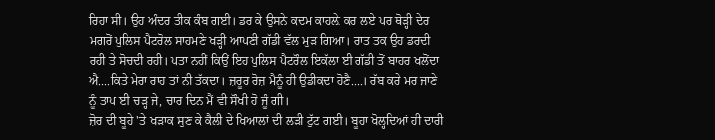ਰਿਹਾ ਸੀ। ਉਹ ਅੰਦਰ ਤੀਕ ਕੰਬ ਗਈ। ਡਰ ਕੇ ਉਸਨੇ ਕਦਮ ਕਾਹਲ਼ੇ ਕਰ ਲਏ ਪਰ ਥੋੜ੍ਹੀ ਦੇਰ ਮਗਰੋਂ ਪੁਲਿਸ ਪੈਟਰੋਲ ਸਾਹਮਣੇ ਖੜ੍ਹੀ ਆਪਣੀ ਗੱਡੀ ਵੱਲ ਮੁੜ ਗਿਆ। ਰਾਤ ਤਕ ਉਹ ਡਰਦੀ ਰਹੀ ਤੇ ਸੋਚਦੀ ਰਹੀ। ਪਤਾ ਨਹੀਂ ਕਿਉਂ ਇਹ ਪੁਲਿਸ ਪੈਟਰੌਲ ਇਕੱਲਾ ਈ ਗੱਡੀ ਤੋਂ ਬਾਹਰ ਖਲੋਂਦਾ ਐ....ਕਿਤੇ ਮੇਰਾ ਰਾਹ ਤਾਂ ਨੀ ਤੱਕਦਾ। ਜ਼ਰੂਰ ਰੋਜ਼ ਮੈਨੂੰ ਹੀ ਉਡੀਕਦਾ ਹੋਣੈ....। ਰੱਬ ਕਰੇ ਮਰ ਜਾਣੇ ਨੂੰ ਤਾਪ ਈ ਚੜ੍ਹ ਜੇ, ਚਾਰ ਦਿਨ ਮੈਂ ਵੀ ਸੌਖੀ ਹੋ ਜੂੰ ਗੀ।
ਜ਼ੋਰ ਦੀ ਬੂਹੇ 'ਤੇ ਖੜਾਕ ਸੁਣ ਕੇ ਕੈਲੀ ਦੇ ਖਿਆਲਾਂ ਦੀ ਲੜੀ ਟੁੱਟ ਗਈ। ਬੂਹਾ ਖੋਲ੍ਹਦਿਆਂ ਹੀ ਦਾਰੀ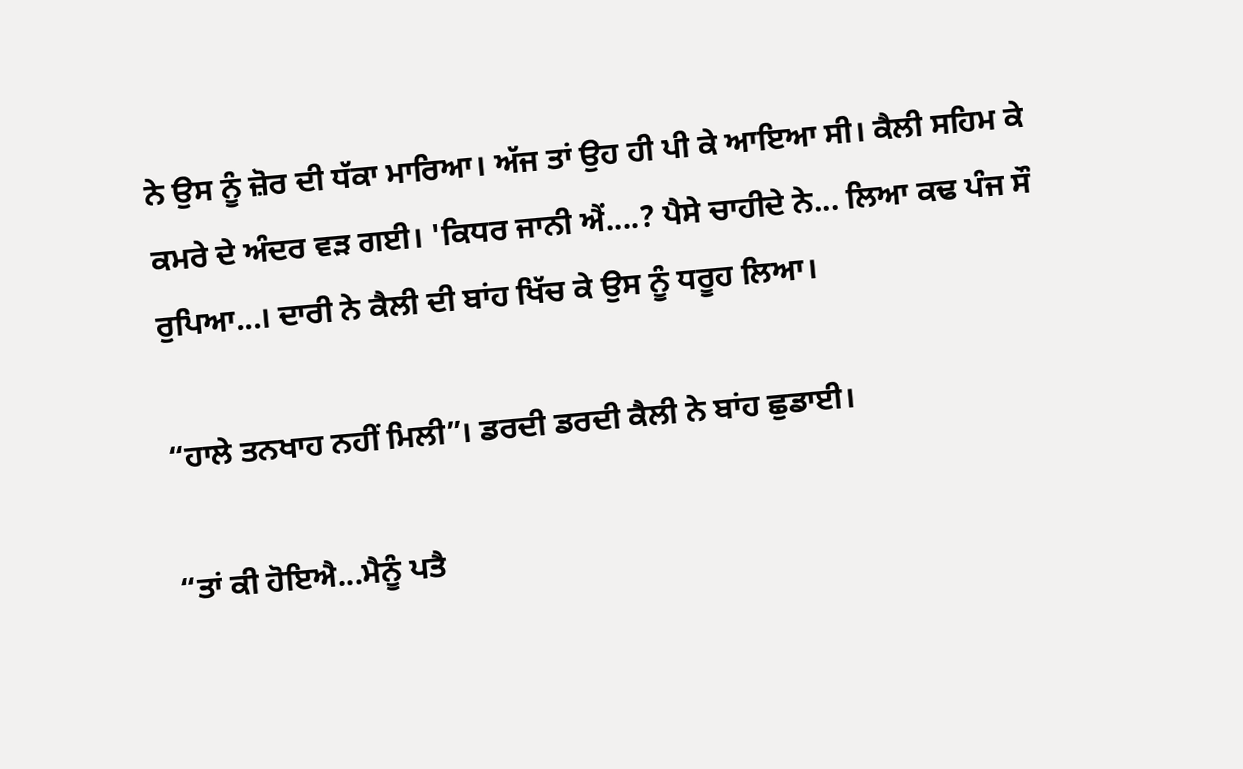ਨੇ ਉਸ ਨੂੰ ਜ਼ੋਰ ਦੀ ਧੱਕਾ ਮਾਰਿਆ। ਅੱਜ ਤਾਂ ਉਹ ਹੀ ਪੀ ਕੇ ਆਇਆ ਸੀ। ਕੈਲੀ ਸਹਿਮ ਕੇ ਕਮਰੇ ਦੇ ਅੰਦਰ ਵੜ ਗਈ। 'ਕਿਧਰ ਜਾਨੀ ਐਂ....? ਪੈਸੇ ਚਾਹੀਦੇ ਨੇ... ਲਿਆ ਕਢ ਪੰਜ ਸੌ ਰੁਪਿਆ...। ਦਾਰੀ ਨੇ ਕੈਲੀ ਦੀ ਬਾਂਹ ਖਿੱਚ ਕੇ ਉਸ ਨੂੰ ਧਰੂਹ ਲਿਆ।

“ਹਾਲੇ ਤਨਖਾਹ ਨਹੀਂ ਮਿਲੀ”। ਡਰਦੀ ਡਰਦੀ ਕੈਲੀ ਨੇ ਬਾਂਹ ਛੁਡਾਈ।

“ਤਾਂ ਕੀ ਹੋਇਐ...ਮੈਨੂੰ ਪਤੈ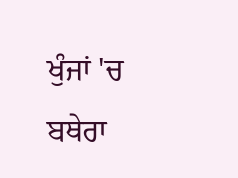ਖੁੰਜਾਂ 'ਚ ਬਥੇਰਾ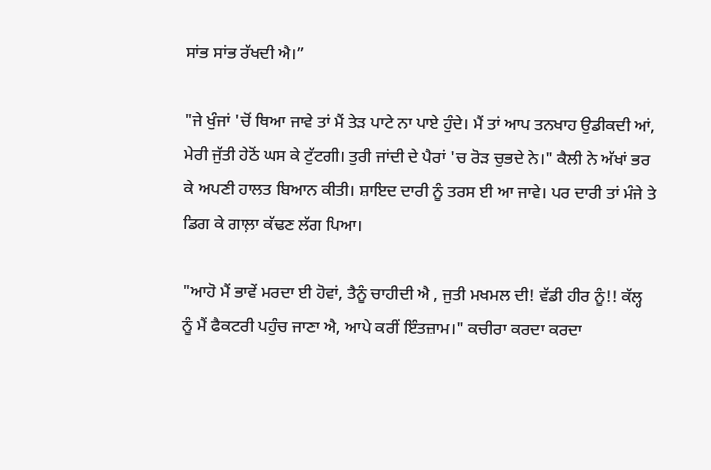ਸਾਂਭ ਸਾਂਭ ਰੱਖਦੀ ਐ।”

"ਜੇ ਖੁੰਜਾਂ 'ਚੋਂ ਥਿਆ ਜਾਵੇ ਤਾਂ ਮੈਂ ਤੇੜ ਪਾਟੇ ਨਾ ਪਾਏ ਹੁੰਦੇ। ਮੈਂ ਤਾਂ ਆਪ ਤਨਖਾਹ ਉਡੀਕਦੀ ਆਂ, ਮੇਰੀ ਜੁੱਤੀ ਹੇਠੋਂ ਘਸ ਕੇ ਟੁੱਟਗੀ। ਤੁਰੀ ਜਾਂਦੀ ਦੇ ਪੈਰਾਂ 'ਚ ਰੋੜ ਚੁਭਦੇ ਨੇ।" ਕੈਲੀ ਨੇ ਅੱਖਾਂ ਭਰ ਕੇ ਅਪਣੀ ਹਾਲਤ ਬਿਆਨ ਕੀਤੀ। ਸ਼ਾਇਦ ਦਾਰੀ ਨੂੰ ਤਰਸ ਈ ਆ ਜਾਵੇ। ਪਰ ਦਾਰੀ ਤਾਂ ਮੰਜੇ ਤੇ ਡਿਗ ਕੇ ਗਾਲ਼ਾ ਕੱਢਣ ਲੱਗ ਪਿਆ।

"ਆਹੋ ਮੈਂ ਭਾਵੇਂ ਮਰਦਾ ਈ ਹੋਵਾਂ, ਤੈਨੂੰ ਚਾਹੀਦੀ ਐ , ਜੁਤੀ ਮਖਮਲ ਦੀ! ਵੱਡੀ ਹੀਰ ਨੂੰ!! ਕੱਲ੍ਹ ਨੂੰ ਮੈਂ ਫੈਕਟਰੀ ਪਹੁੰਚ ਜਾਣਾ ਐ, ਆਪੇ ਕਰੀਂ ਇੰਤਜ਼ਾਮ।" ਕਚੀਰਾ ਕਰਦਾ ਕਰਦਾ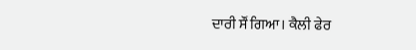ਦਾਰੀ ਸੌਂ ਗਿਆ। ਕੈਲੀ ਫੇਰ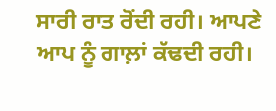ਸਾਰੀ ਰਾਤ ਰੋਂਦੀ ਰਹੀ। ਆਪਣੇ ਆਪ ਨੂੰ ਗਾਲ਼ਾਂ ਕੱਢਦੀ ਰਹੀ।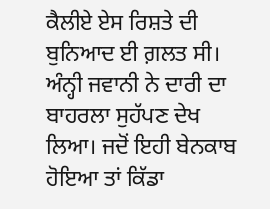ਕੈਲੀਏ ਏਸ ਰਿਸ਼ਤੇ ਦੀ ਬੁਨਿਆਦ ਈ ਗ਼ਲਤ ਸੀ। ਅੰਨ੍ਹੀ ਜਵਾਨੀ ਨੇ ਦਾਰੀ ਦਾ ਬਾਹਰਲਾ ਸੁਹੱਪਣ ਦੇਖ ਲਿਆ। ਜਦੋਂ ਇਹੀ ਬੇਨਕਾਬ ਹੋਇਆ ਤਾਂ ਕਿੱਡਾ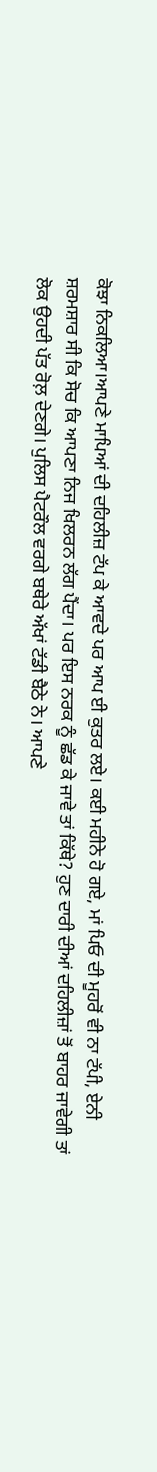ਕੋਝਾ ਨਿਕਲਿਆ।ਆਪਣੇ ਮਾਪਿਆਂ ਦੀ ਦਹਿਲੀਜ਼ ਟੱਪ ਕੇ ਆਵਦੇ ਪਰ ਆਪ ਈ ਕੁਤਰ ਲਏ। ਕਈ ਮਹੀਨੇ ਹੋ ਗਏ, ਮਾਂ ਪਿਓ ਦੀ ਮੂਹਰੋਂ ਵੀ ਨਾ ਟੱਪੀ, ਏਨੀ ਸ਼ਰਮਸ਼ਾਰ ਸੀ ਕਿ ਸੋਚ ਕਿ ਆਪਣਾ ਨਿਜ ਖਿਲਰਨ ਲੱਗ ਪੈਂਦਾ। ਪਰ ਇਸ ਨਰਕ ਨੂੰ ਛੱਡ ਕੇ ਜਾਵੇ ਤਾਂ ਕਿੱਥੇ? ਹੁਣ ਦਾਰੀ ਦੀਆਂ ਦਹਿਲੀਜ਼ਾਂ ਤੋਂ ਬਾਹਰ ਜਾਵੇਗੀ ਤਾਂ ਲੋਕ ਉਹਦੀ ਪੱਤ ਰੋਲ਼ ਦੇਣਗੇ। ਪੁਲਿਸ ਪੈਟਰੌਲ ਵਰਗੇ ਬਥੇਰੇ ਅੱਖਾਂ ਟੱਡੀ ਬੈਠੇ ਨੇ। ਆਪਣੇ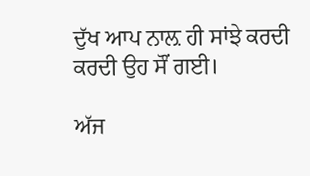ਦੁੱਖ ਆਪ ਨਾਲ਼ ਹੀ ਸਾਂਝੇ ਕਰਦੀ ਕਰਦੀ ਉਹ ਸੌਂ ਗਈ।

ਅੱਜ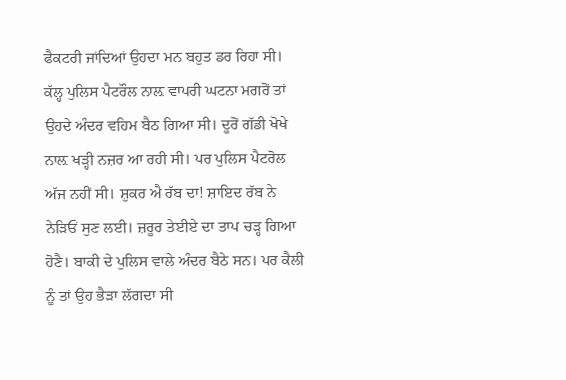ਫੈਕਟਰੀ ਜਾਂਦਿਆਂ ਉਹਦਾ ਮਨ ਬਹੁਤ ਡਰ ਰਿਹਾ ਸੀ। ਕੱਲ੍ਹ ਪੁਲਿਸ ਪੈਟਰੌਲ ਨਾਲ਼ ਵਾਪਰੀ ਘਟਨਾ ਮਗਰੋਂ ਤਾਂ ਉਹਦੇ ਅੰਦਰ ਵਹਿਮ ਬੈਠ ਗਿਆ ਸੀ। ਦੂਰੋਂ ਗੱਡੀ ਖੋਖੇ ਨਾਲ਼ ਖੜ੍ਹੀ ਨਜ਼ਰ ਆ ਰਹੀ ਸੀ। ਪਰ ਪੁਲਿਸ ਪੈਟਰੋਲ ਅੱਜ ਨਹੀਂ ਸੀ। ਸ਼ੁਕਰ ਐ ਰੱਬ ਦਾ! ਸ਼ਾਇਦ ਰੱਬ ਨੇ ਨੇੜਿਓਂ ਸੁਣ ਲਈ। ਜ਼ਰੂਰ ਤੇਈਏ ਦਾ ਤਾਪ ਚੜ੍ਹ ਗਿਆ ਹੋਣੈ। ਬਾਕੀ ਦੇ ਪੁਲਿਸ ਵਾਲੇ ਅੰਦਰ ਬੈਠੇ ਸਨ। ਪਰ ਕੈਲੀ ਨੂੰ ਤਾਂ ਉਹ ਭੈੜਾ ਲੱਗਦਾ ਸੀ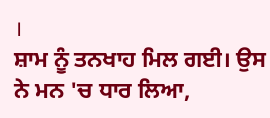।
ਸ਼ਾਮ ਨੂੰ ਤਨਖਾਹ ਮਿਲ ਗਈ। ਉਸ ਨੇ ਮਨ 'ਚ ਧਾਰ ਲਿਆ,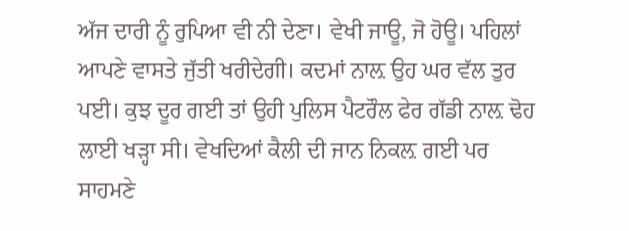ਅੱਜ ਦਾਰੀ ਨੂੰ ਰੁਪਿਆ ਵੀ ਨੀ ਦੇਣਾ। ਵੇਖੀ ਜਾਊ, ਜੋ ਹੋਊ। ਪਹਿਲਾਂ ਆਪਣੇ ਵਾਸਤੇ ਜੁੱਤੀ ਖਰੀਦੇਗੀ। ਕਦਮਾਂ ਨਾਲ਼ ਉਹ ਘਰ ਵੱਲ ਤੁਰ ਪਈ। ਕੁਝ ਦੂਰ ਗਈ ਤਾਂ ਉਹੀ ਪੁਲਿਸ ਪੈਟਰੌਲ ਫੇਰ ਗੱਡੀ ਨਾਲ਼ ਢੋਹ ਲਾਈ ਖੜ੍ਹਾ ਸੀ। ਵੇਖਦਿਆਂ ਕੈਲੀ ਦੀ ਜਾਨ ਨਿਕਲ਼ ਗਈ ਪਰ ਸਾਹਮਣੇ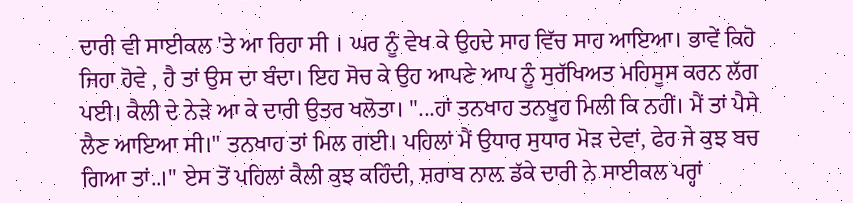ਦਾਰੀ ਵੀ ਸਾਈਕਲ 'ਤੇ ਆ ਰਿਹਾ ਸੀ । ਘਰ ਨੂੰ ਵੇਖ ਕੇ ਉਹਦੇ ਸਾਹ ਵਿੱਚ ਸਾਹ ਆਇਆ। ਭਾਵੇਂ ਕਿਹੋ ਜਿਹਾ ਹੋਵੇ , ਹੈ ਤਾਂ ਉਸ ਦਾ ਬੰਦਾ। ਇਹ ਸੋਚ ਕੇ ਉਹ ਆਪਣੇ ਆਪ ਨੂੰ ਸੁਰੱਖਿਅਤ ਮਹਿਸੂਸ ਕਰਨ ਲੱਗ ਪਈ। ਕੈਲੀ ਦੇ ਨੇੜੇ ਆ ਕੇ ਦਾਰੀ ਉਤਰ ਖਲੋਤਾ। "...ਹਾਂ ਤਨਖਾਹ ਤਨਖੂਹ ਮਿਲੀ ਕਿ ਨਹੀਂ। ਮੈਂ ਤਾਂ ਪੈਸੇ ਲੈਣ ਆਇਆ ਸੀ।" ਤਨਖਾਹ ਤਾਂ ਮਿਲ ਗਈ। ਪਹਿਲਾਂ ਮੈਂ ਉਧਾਰ ਸੁਧਾਰ ਮੋੜ ਦੇਵਾਂ, ਫੇਰ ਜੇ ਕੁਝ ਬਚ ਗਿਆ ਤਾਂ..।" ਏਸ ਤੋਂ ਪਹਿਲਾਂ ਕੈਲੀ ਕੁਝ ਕਹਿੰਦੀ, ਸ਼ਰਾਬ ਨਾਲ਼ ਡੱਕੇ ਦਾਰੀ ਨੇ ਸਾਈਕਲ ਪਰ੍ਹਾਂ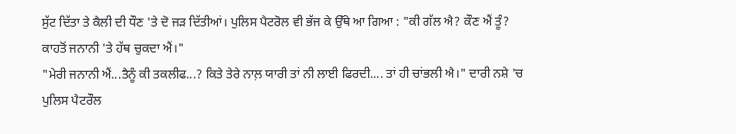ਸੁੱਟ ਦਿੱਤਾ ਤੇ ਕੈਲੀ ਦੀ ਧੌਣ 'ਤੇ ਦੋ ਜੜ ਦਿੱਤੀਆਂ। ਪੁਲਿਸ ਪੈਟਰੋਲ ਵੀ ਭੱਜ ਕੇ ਉੱਥੇ ਆ ਗਿਆ : "ਕੀ ਗੱਲ ਐ? ਕੌਣ ਐਂ ਤੂੰ? ਕਾਹਤੋਂ ਜਨਾਨੀ 'ਤੇ ਹੱਥ ਚੁਕਦਾ ਐਂ।"
"ਮੇਰੀ ਜਨਾਨੀ ਐਂ...ਤੈਨੂੰ ਕੀ ਤਕਲੀਫ...? ਕਿਤੇ ਤੇਰੇ ਨਾਲ਼ ਯਾਰੀ ਤਾਂ ਨੀ ਲਾਈ ਫਿਰਦੀ.... ਤਾਂ ਹੀ ਚਾਂਭਲੀ ਐ।" ਦਾਰੀ ਨਸ਼ੇ 'ਚ ਪੁਲਿਸ ਪੈਟਰੌਲ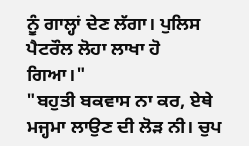ਨੂੰ ਗਾਲ੍ਹਾਂ ਦੇਣ ਲੱਗਾ। ਪੁਲਿਸ ਪੈਟਰੌਲ ਲੋਹਾ ਲਾਖਾ ਹੋ ਗਿਆ।"
"ਬਹੁਤੀ ਬਕਵਾਸ ਨਾ ਕਰ, ਏਥੇ ਮਜ੍ਹਮਾ ਲਾਉਣ ਦੀ ਲੋੜ ਨੀ। ਚੁਪ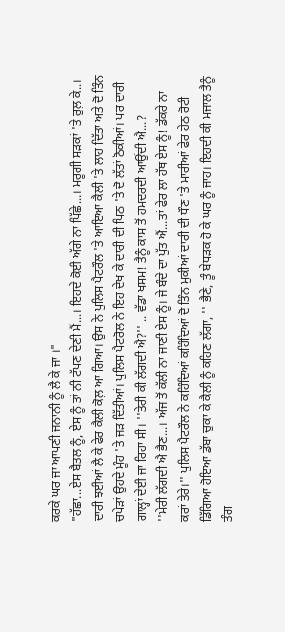ਕਰਕੇ ਘਰ ਜਾ ਆਪਣੀ ਜਨਾਨੀ ਨੂੰ ਲੈ ਕੇ ਜਾ ।"
"ਹੱਛਾ...ਏਸ ਬੈਤਲ ਨੂੰ, ਏਸ ਨੂੰ ਤਾਂ ਨੀ ਟੱਪਣ ਦੇਣੀ ਮੈਂ...। ਇਹਦੇ ਕੋਈ ਅੱਗੇ ਨਾ ਪਿੱਛੇ...। ਮਰੂਗੀ ਸੜਕਾਂ 'ਤੇ ਰੁਲ਼ ਕੇ..। ਦਾਰੀ ਝਈਆਂ ਲੈ ਕੇ ਫੇਰ ਕੈਲੀ ਕੋਲ਼ ਆ ਗਿਆ। ਉਸ ਨੇ ਪੁਲਿਸ ਪੈਟਰੌਲ 'ਤੇ ਆਇਆ ਕੈਲੀ 'ਤੇ ਲਾਹ ਦਿੱਤਾ ਅਤੇ ਦੋ ਤਿੰਨ ਚਪੇੜਾਂ ਉਹਦੇ ਮੂੰਹ 'ਤੇ ਜੜ ਦਿੱਤੀਆਂ। ਪੁਲਿਸ ਪੈਟਰੋਲ ਨੇ ਇਹ ਦੇਖ ਕੇ ਦਾਰੀ ਦੀ ਪਿਠ 'ਤੇ ਦੋ ਲੱਤਾਂ ਠੋਕੀਆਂ। ਪਰ ਦਾਰੀ ਗਾਲ੍ਹਾਂ ਦੇਈ ਜਾ ਰਿਹਾ ਸੀ। ''ਤੇਰੀ ਕੀ ਲੱਗਦੀ ਐ?'' .. ਵੱਡਾ ਖਸਮ! ਤੈਨੂੰ ਕਾਸ ਤੋਂ ਹਮਦਰਦੀ ਆਉਂਦੀ ਐ...?
''ਮੇਰੀ ਲੱਗਦੀ ਐ ਭੈਣ...। ਅੱਜ ਤੋਂ ਕੱਲੀ ਨਾ ਜਾਣੀ ਏਸ ਨੂੰ। ਜੇ ਬੰਦੇ ਦਾ ਪੁੱਤ ਐਂ...ਤਾਂ ਫੇਰ ਲਾ ਹੱਥ ਏਸ ਨੂੰ! ਡੱਕਰੇ ਨਾ ਕਰਾਂ ਤੇਰੇ।'' ਪੁਲਿਸ ਪੈਟਰੌਲ ਨੇ ਕਹਿੰਦਿਆਂ ਕਹਿੰਦਿਆਂ ਦੋ ਤਿੰਨ ਮੁਕੀਆਂ ਦਾਰੀ ਦੀ ਧੌਣ 'ਤੇ ਮਾਰੀਆਂ ਫੇਰ ਹੇਠ ਰੋਟੀ ਡਿੱਗਿਆ ਹੋਇਆ ਡੱਬਾ ਚੁਕਾ ਕੇ ਕੈਲੀ ਨੂੰ ਕਹਿਣ ਲੱਗਾ, '' ਭੈਣੇ, ਤੂੰ ਬੇਧੜਕ ਹੋ ਕੇ ਘਰ ਨੂੰ ਜਾਹ। ਇਹਦੀ ਕੀ ਮਜਾਲ ਤੈਨੂੰ ਤੰਗ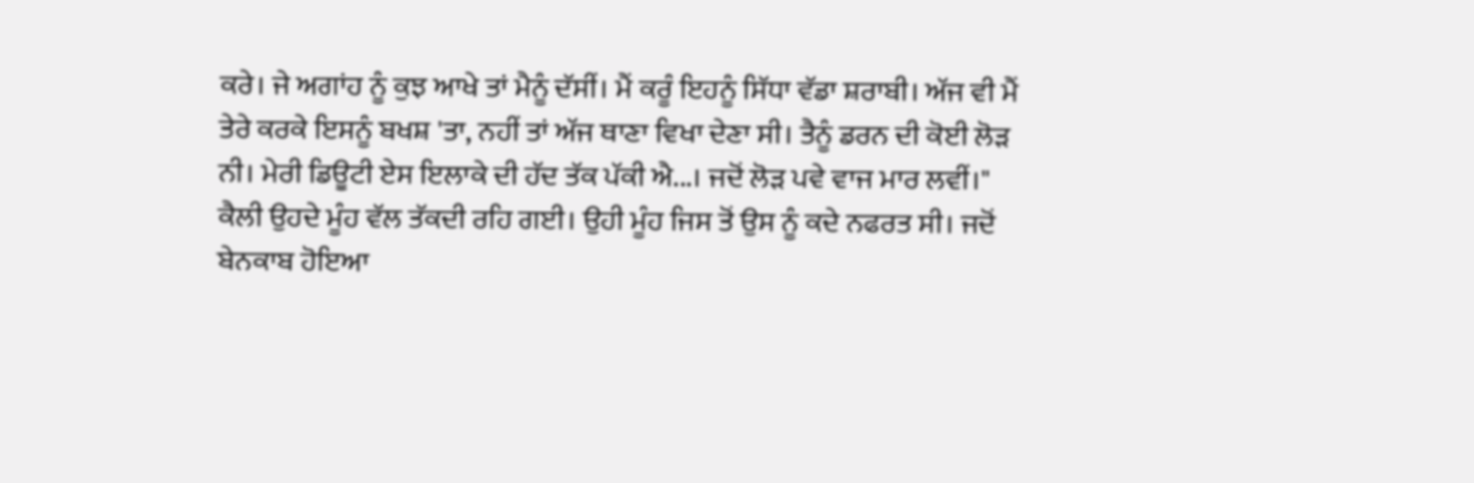ਕਰੇ। ਜੇ ਅਗਾਂਹ ਨੂੰ ਕੁਝ ਆਖੇ ਤਾਂ ਮੈਨੂੰ ਦੱਸੀਂ। ਮੈਂ ਕਰੂੰ ਇਹਨੂੰ ਸਿੱਧਾ ਵੱਡਾ ਸ਼ਰਾਬੀ। ਅੱਜ ਵੀ ਮੈਂ ਤੇਰੇ ਕਰਕੇ ਇਸਨੂੰ ਬਖਸ਼ 'ਤਾ, ਨਹੀਂ ਤਾਂ ਅੱਜ ਥਾਣਾ ਵਿਖਾ ਦੇਣਾ ਸੀ। ਤੈਨੂੰ ਡਰਨ ਦੀ ਕੋਈ ਲੋੜ ਨੀ। ਮੇਰੀ ਡਿਊਟੀ ਏਸ ਇਲਾਕੇ ਦੀ ਹੱਦ ਤੱਕ ਪੱਕੀ ਐ...। ਜਦੋਂ ਲੋੜ ਪਵੇ ਵਾਜ ਮਾਰ ਲਵੀਂ।"
ਕੈਲੀ ਉਹਦੇ ਮੂੰਹ ਵੱਲ ਤੱਕਦੀ ਰਹਿ ਗਈ। ਉਹੀ ਮੂੰਹ ਜਿਸ ਤੋਂ ਉਸ ਨੂੰ ਕਦੇ ਨਫਰਤ ਸੀ। ਜਦੋਂ ਬੇਨਕਾਬ ਹੋਇਆ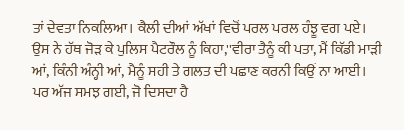ਤਾਂ ਦੇਵਤਾ ਨਿਕਲਿਆ। ਕੈਲੀ ਦੀਆਂ ਅੱਖਾਂ ਵਿਚੋਂ ਪਰਲ ਪਰਲ ਹੰਝੂ ਵਗ ਪਏ। ਉਸ ਨੇ ਹੱਥ ਜੋੜ ਕੇ ਪੁਲਿਸ ਪੈਟਰੌਲ ਨੂੰ ਕਿਹਾ,''ਵੀਰਾ ਤੈਨੂੰ ਕੀ ਪਤਾ, ਮੈਂ ਕਿੱਡੀ ਮਾੜੀ ਆਂ, ਕਿੰਨੀ ਅੰਨ੍ਹੀ ਆਂ, ਮੈਨੂੰ ਸਹੀ ਤੇ ਗਲਤ ਦੀ ਪਛਾਣ ਕਰਨੀ ਕਿਉਂ ਨਾ ਆਈ। ਪਰ ਅੱਜ ਸਮਝ ਗਈ, ਜੋ ਦਿਸਦਾ ਹੈ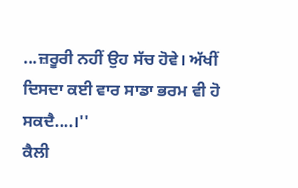...ਜ਼ਰੂਰੀ ਨਹੀਂ ਉਹ ਸੱਚ ਹੋਵੇ। ਅੱਖੀਂ ਦਿਸਦਾ ਕਈ ਵਾਰ ਸਾਡਾ ਭਰਮ ਵੀ ਹੋ ਸਕਦੈ....।''
ਕੈਲੀ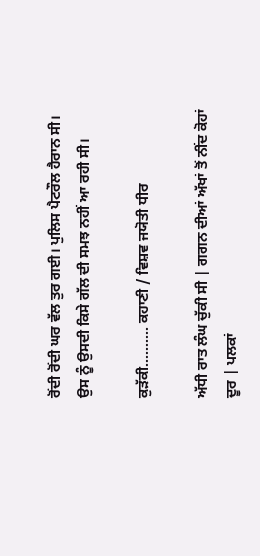ਰੋਂਦੀ ਰੋਂਦੀ ਘਰ ਵੱਲ ਤੁਰ ਗਈ। ਪੁਲਿਸ ਪੈਟਰੌਲ ਹੈਰਾਨ ਸੀ। ਉਸ ਨੂੰ ਉਸਦੀ ਕਿਸੇ ਗੱਲ ਦੀ ਸਮਝ ਨਹੀਂ ਆ ਰਹੀ ਸੀ।

ਕੁੜੱਕੀ.......... ਕਹਾਣੀ / ਵਿਸ਼ਵ ਜਯੋਤੀ ਧੀਰ

ਅੱਧੀ ਰਾਤ ਲੰਘ ਚੁੱਕੀ ਸੀ | ਗਗਨ ਦੀਆਂ ਅੱਖਾਂ ਤੋਂ ਨੀਂਦ ਕੋਹਾਂ ਦੂਰ | ਪਲਕਾਂ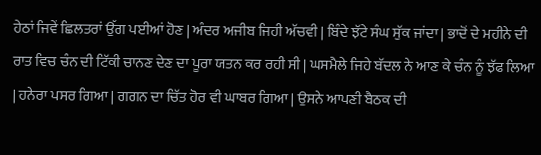ਹੇਠਾਂ ਜਿਵੇਂ ਛਿਲਤਰਾਂ ਉੱਗ ਪਈਆਂ ਹੋਣ | ਅੰਦਰ ਅਜੀਬ ਜਿਹੀ ਅੱਚਵੀ | ਬਿੰਦੇ ਝੱਟੇ ਸੰਘ ਸੁੱਕ ਜਾਂਦਾ | ਭਾਦੋਂ ਦੇ ਮਹੀਨੇ ਦੀ ਰਾਤ ਵਿਚ ਚੰਨ ਦੀ ਟਿੱਕੀ ਚਾਨਣ ਦੇਣ ਦਾ ਪੂਰਾ ਯਤਨ ਕਰ ਰਹੀ ਸੀ | ਘਸਮੈਲੇ ਜਿਹੇ ਬੱਦਲ ਨੇ ਆਣ ਕੇ ਚੰਨ ਨੂੰ ਝੱਫ ਲਿਆ | ਹਨੇਰਾ ਪਸਰ ਗਿਆ | ਗਗਨ ਦਾ ਚਿੱਤ ਹੋਰ ਵੀ ਘਾਬਰ ਗਿਆ | ਉਸਨੇ ਆਪਣੀ ਬੈਠਕ ਦੀ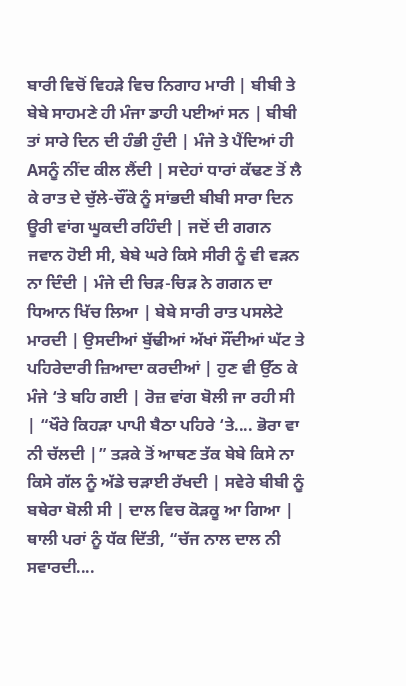ਬਾਰੀ ਵਿਚੋਂ ਵਿਹੜੇ ਵਿਚ ਨਿਗਾਹ ਮਾਰੀ | ਬੀਬੀ ਤੇ ਬੇਬੇ ਸਾਹਮਣੇ ਹੀ ਮੰਜਾ ਡਾਹੀ ਪਈਆਂ ਸਨ | ਬੀਬੀ ਤਾਂ ਸਾਰੇ ਦਿਨ ਦੀ ਹੰਭੀ ਹੁੰਦੀ | ਮੰਜੇ ਤੇ ਪੈਂਦਿਆਂ ਹੀ Aਸਨੂੰ ਨੀਂਦ ਕੀਲ ਲੈਂਦੀ | ਸਦੇਹਾਂ ਧਾਰਾਂ ਕੱਢਣ ਤੋਂ ਲੈ ਕੇ ਰਾਤ ਦੇ ਚੁੱਲੇ-ਚੌਂਕੇ ਨੂੰ ਸਾਂਭਦੀ ਬੀਬੀ ਸਾਰਾ ਦਿਨ ਊਰੀ ਵਾਂਗ ਘੂਕਦੀ ਰਹਿੰਦੀ | ਜਦੋਂ ਦੀ ਗਗਨ ਜਵਾਨ ਹੋਈ ਸੀ, ਬੇਬੇ ਘਰੇ ਕਿਸੇ ਸੀਰੀ ਨੂੰ ਵੀ ਵੜਨ ਨਾ ਦਿੰਦੀ | ਮੰਜੇ ਦੀ ਚਿੜ-ਚਿੜ ਨੇ ਗਗਨ ਦਾ ਧਿਆਨ ਖਿੱਚ ਲਿਆ | ਬੇਬੇ ਸਾਰੀ ਰਾਤ ਪਸਲੇਟੇ ਮਾਰਦੀ | ਉਸਦੀਆਂ ਬੁੱਢੀਆਂ ਅੱਖਾਂ ਸੌਂਦੀਆਂ ਘੱਟ ਤੇ ਪਹਿਰੇਦਾਰੀ ਜ਼ਿਆਦਾ ਕਰਦੀਆਂ | ਹੁਣ ਵੀ ਉੱਠ ਕੇ ਮੰਜੇ ‘ਤੇ ਬਹਿ ਗਈ | ਰੋਜ਼ ਵਾਂਗ ਬੋਲੀ ਜਾ ਰਹੀ ਸੀ | “ਖੌਰੇ ਕਿਹੜਾ ਪਾਪੀ ਬੈਠਾ ਪਹਿਰੇ ‘ਤੇ.... ਭੋਰਾ ਵਾ ਨੀ ਚੱਲਦੀ |” ਤੜਕੇ ਤੋਂ ਆਥਣ ਤੱਕ ਬੇਬੇ ਕਿਸੇ ਨਾ ਕਿਸੇ ਗੱਲ ਨੂੰ ਅੱਡੇ ਚੜਾਈ ਰੱਖਦੀ | ਸਵੇਰੇ ਬੀਬੀ ਨੂੰ ਬਥੇਰਾ ਬੋਲੀ ਸੀ | ਦਾਲ ਵਿਚ ਕੋੜਕੂ ਆ ਗਿਆ | ਥਾਲੀ ਪਰਾਂ ਨੂੰ ਧੱਕ ਦਿੱਤੀ, “ਚੱਜ ਨਾਲ ਦਾਲ ਨੀ ਸਵਾਰਦੀ....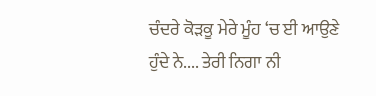ਚੰਦਰੇ ਕੋੜਕੂ ਮੇਰੇ ਮੂੰਹ ‘ਚ ਈ ਆਉਣੇ ਹੁੰਦੇ ਨੇ.... ਤੇਰੀ ਨਿਗਾ ਨੀ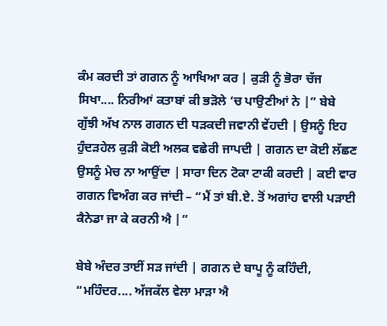ਕੰਮ ਕਰਦੀ ਤਾਂ ਗਗਨ ਨੂੰ ਆਖਿਆ ਕਰ | ਕੁੜੀ ਨੂੰ ਭੋਰਾ ਚੱਜ ਸਿਖਾ.... ਨਿਰੀਆਂ ਕਤਾਬਾਂ ਕੀ ਭੜੋਲੇ ‘ਚ ਪਾਉਣੀਆਂ ਨੇ |” ਬੇਬੇ ਗੁੱਝੀ ਅੱਖ ਨਾਲ ਗਗਨ ਦੀ ਧੜਕਦੀ ਜਵਾਨੀ ਵੇਂਹਦੀ | ਉਸਨੂੰ ਇਹ ਹੁੰਦੜਹੇਲ ਕੁੜੀ ਕੋਈ ਅਲਕ ਵਛੇਰੀ ਜਾਪਦੀ | ਗਗਨ ਦਾ ਕੋਈ ਲੱਛਣ ਉਸਨੂੰ ਮੇਚ ਨਾ ਆਉਂਦਾ | ਸਾਰਾ ਦਿਨ ਟੋਕਾ ਟਾਕੀ ਕਰਦੀ | ਕਈ ਵਾਰ ਗਗਨ ਵਿਅੰਗ ਕਰ ਜਾਂਦੀ – “ਮੈਂ ਤਾਂ ਬੀ.ਏ. ਤੋਂ ਅਗਾਂਹ ਵਾਲੀ ਪੜਾਈ ਕੈਨੇਡਾ ਜਾ ਕੇ ਕਰਨੀ ਐ |”

ਬੇਬੇ ਅੰਦਰ ਤਾਈਂ ਸੜ ਜਾਂਦੀ | ਗਗਨ ਦੇ ਬਾਪੂ ਨੂੰ ਕਹਿੰਦੀ, “ਮਹਿੰਦਰ.... ਅੱਜਕੱਲ ਵੇਲਾ ਮਾੜਾ ਐ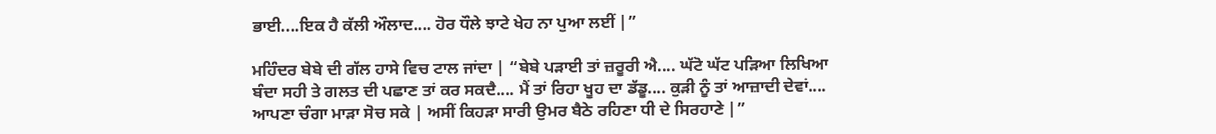ਭਾਈ....ਇਕ ਹੈ ਕੱਲੀ ਔਲਾਦ.... ਹੋਰ ਧੌਲੇ ਝਾਟੇ ਖੇਹ ਨਾ ਪੁਆ ਲਈਂ |”

ਮਹਿੰਦਰ ਬੇਬੇ ਦੀ ਗੱਲ ਹਾਸੇ ਵਿਚ ਟਾਲ ਜਾਂਦਾ | “ਬੇਬੇ ਪੜਾਈ ਤਾਂ ਜ਼ਰੂਰੀ ਐ.... ਘੱਟੋ ਘੱਟ ਪੜਿਆ ਲਿਖਿਆ ਬੰਦਾ ਸਹੀ ਤੇ ਗਲਤ ਦੀ ਪਛਾਣ ਤਾਂ ਕਰ ਸਕਦੈ.... ਮੈਂ ਤਾਂ ਰਿਹਾ ਖੂਹ ਦਾ ਡੱਡੂ.... ਕੁੜੀ ਨੂੰ ਤਾਂ ਆਜ਼ਾਦੀ ਦੇਵਾਂ.... ਆਪਣਾ ਚੰਗਾ ਮਾੜਾ ਸੋਚ ਸਕੇ | ਅਸੀਂ ਕਿਹੜਾ ਸਾਰੀ ਉਮਰ ਬੈਠੇ ਰਹਿਣਾ ਧੀ ਦੇ ਸਿਰਹਾਣੇ |”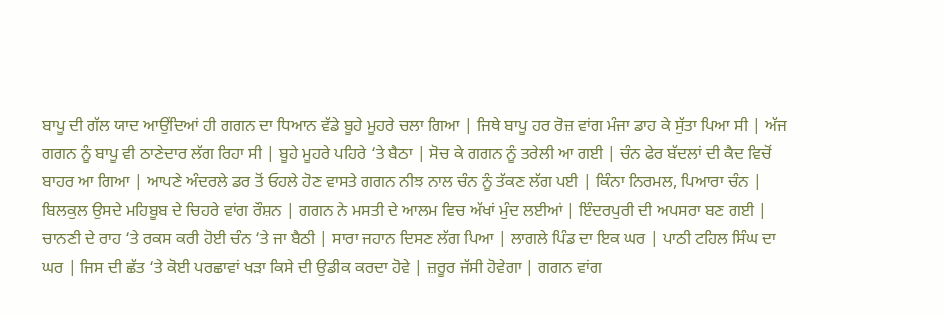ਬਾਪੂ ਦੀ ਗੱਲ ਯਾਦ ਆਉਂਦਿਆਂ ਹੀ ਗਗਨ ਦਾ ਧਿਆਨ ਵੱਡੇ ਬੂਹੇ ਮੂਹਰੇ ਚਲਾ ਗਿਆ | ਜਿਥੇ ਬਾਪੂ ਹਰ ਰੋਜ਼ ਵਾਂਗ ਮੰਜਾ ਡਾਹ ਕੇ ਸੁੱਤਾ ਪਿਆ ਸੀ | ਅੱਜ ਗਗਨ ਨੂੰ ਬਾਪੂ ਵੀ ਠਾਣੇਦਾਰ ਲੱਗ ਰਿਹਾ ਸੀ | ਬੂਹੇ ਮੂਹਰੇ ਪਹਿਰੇ ‘ਤੇ ਬੈਠਾ | ਸੋਚ ਕੇ ਗਗਨ ਨੂੰ ਤਰੇਲੀ ਆ ਗਈ | ਚੰਨ ਫੇਰ ਬੱਦਲਾਂ ਦੀ ਕੈਦ ਵਿਚੋਂ ਬਾਹਰ ਆ ਗਿਆ | ਆਪਣੇ ਅੰਦਰਲੇ ਡਰ ਤੋਂ ਓਹਲੇ ਹੋਣ ਵਾਸਤੇ ਗਗਨ ਨੀਝ ਨਾਲ ਚੰਨ ਨੂੰ ਤੱਕਣ ਲੱਗ ਪਈ | ਕਿੰਨਾ ਨਿਰਮਲ, ਪਿਆਰਾ ਚੰਨ | ਬਿਲਕੁਲ ਉਸਦੇ ਮਹਿਬੂਬ ਦੇ ਚਿਹਰੇ ਵਾਂਗ ਰੌਸ਼ਨ | ਗਗਨ ਨੇ ਮਸਤੀ ਦੇ ਆਲਮ ਵਿਚ ਅੱਖਾਂ ਮੁੰਦ ਲਈਆਂ | ਇੰਦਰਪੁਰੀ ਦੀ ਅਪਸਰਾ ਬਣ ਗਈ | ਚਾਨਣੀ ਦੇ ਰਾਹ ‘ਤੇ ਰਕਸ ਕਰੀ ਹੋਈ ਚੰਨ ‘ਤੇ ਜਾ ਬੈਠੀ | ਸਾਰਾ ਜਹਾਨ ਦਿਸਣ ਲੱਗ ਪਿਆ | ਲਾਗਲੇ ਪਿੰਡ ਦਾ ਇਕ ਘਰ | ਪਾਠੀ ਟਹਿਲ ਸਿੰਘ ਦਾ ਘਰ | ਜਿਸ ਦੀ ਛੱਤ ‘ਤੇ ਕੋਈ ਪਰਛਾਵਾਂ ਖੜਾ ਕਿਸੇ ਦੀ ਉਡੀਕ ਕਰਦਾ ਹੋਵੇ | ਜ਼ਰੂਰ ਜੱਸੀ ਹੋਵੇਗਾ | ਗਗਨ ਵਾਂਗ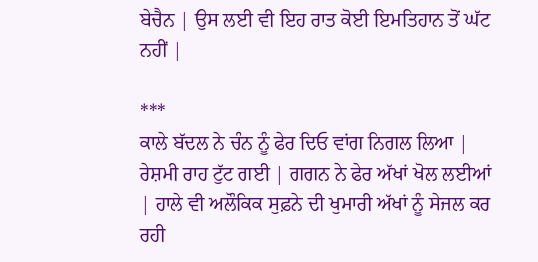ਬੇਚੈਨ | ਉਸ ਲਈ ਵੀ ਇਹ ਰਾਤ ਕੋਈ ਇਮਤਿਹਾਨ ਤੋਂ ਘੱਟ ਨਹੀਂ |

***
ਕਾਲੇ ਬੱਦਲ ਨੇ ਚੰਨ ਨੂੰ ਫੇਰ ਦਿਓ ਵਾਂਗ ਨਿਗਲ ਲਿਆ | ਰੇਸ਼ਮੀ ਰਾਹ ਟੁੱਟ ਗਈ | ਗਗਨ ਨੇ ਫੇਰ ਅੱਖਾਂ ਖੋਲ ਲਈਆਂ | ਹਾਲੇ ਵੀ ਅਲੌਕਿਕ ਸੁਫ਼ਨੇ ਦੀ ਖੁਮਾਰੀ ਅੱਖਾਂ ਨੂੰ ਸੇਜਲ ਕਰ ਰਹੀ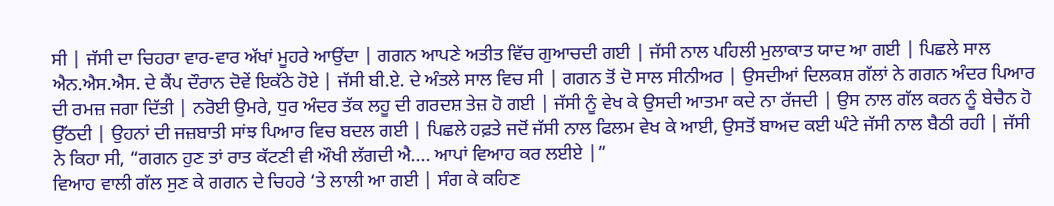ਸੀ | ਜੱਸੀ ਦਾ ਚਿਹਰਾ ਵਾਰ-ਵਾਰ ਅੱਖਾਂ ਮੂਹਰੇ ਆਉਂਦਾ | ਗਗਨ ਆਪਣੇ ਅਤੀਤ ਵਿੱਚ ਗੁਆਚਦੀ ਗਈ | ਜੱਸੀ ਨਾਲ ਪਹਿਲੀ ਮੁਲਾਕਾਤ ਯਾਦ ਆ ਗਈ | ਪਿਛਲੇ ਸਾਲ ਐਨ.ਐਸ.ਐਸ. ਦੇ ਕੈਂਪ ਦੌਰਾਨ ਦੋਵੇਂ ਇਕੱਠੇ ਹੋਏ | ਜੱਸੀ ਬੀ.ਏ. ਦੇ ਅੰਤਲੇ ਸਾਲ ਵਿਚ ਸੀ | ਗਗਨ ਤੋਂ ਦੋ ਸਾਲ ਸੀਨੀਅਰ | ਉਸਦੀਆਂ ਦਿਲਕਸ਼ ਗੱਲਾਂ ਨੇ ਗਗਨ ਅੰਦਰ ਪਿਆਰ ਦੀ ਰਮਜ਼ ਜਗਾ ਦਿੱਤੀ | ਨਰੋਈ ਉਮਰੇ, ਧੁਰ ਅੰਦਰ ਤੱਕ ਲਹੂ ਦੀ ਗਰਦਸ਼ ਤੇਜ਼ ਹੋ ਗਈ | ਜੱਸੀ ਨੂੰ ਵੇਖ ਕੇ ਉਸਦੀ ਆਤਮਾ ਕਦੇ ਨਾ ਰੱਜਦੀ | ਉਸ ਨਾਲ ਗੱਲ ਕਰਨ ਨੂੰ ਬੇਚੈਨ ਹੋ ਉੱਠਦੀ | ਉਹਨਾਂ ਦੀ ਜਜ਼ਬਾਤੀ ਸਾਂਝ ਪਿਆਰ ਵਿਚ ਬਦਲ ਗਈ | ਪਿਛਲੇ ਹਫ਼ਤੇ ਜਦੋਂ ਜੱਸੀ ਨਾਲ ਫਿਲਮ ਵੇਖ ਕੇ ਆਈ, ਉਸਤੋਂ ਬਾਅਦ ਕਈ ਘੰਟੇ ਜੱਸੀ ਨਾਲ ਬੈਠੀ ਰਹੀ | ਜੱਸੀ ਨੇ ਕਿਹਾ ਸੀ, “ਗਗਨ ਹੁਣ ਤਾਂ ਰਾਤ ਕੱਟਣੀ ਵੀ ਔਖੀ ਲੱਗਦੀ ਐ.... ਆਪਾਂ ਵਿਆਹ ਕਰ ਲਈਏ |”
ਵਿਆਹ ਵਾਲੀ ਗੱਲ ਸੁਣ ਕੇ ਗਗਨ ਦੇ ਚਿਹਰੇ ‘ਤੇ ਲਾਲੀ ਆ ਗਈ | ਸੰਗ ਕੇ ਕਹਿਣ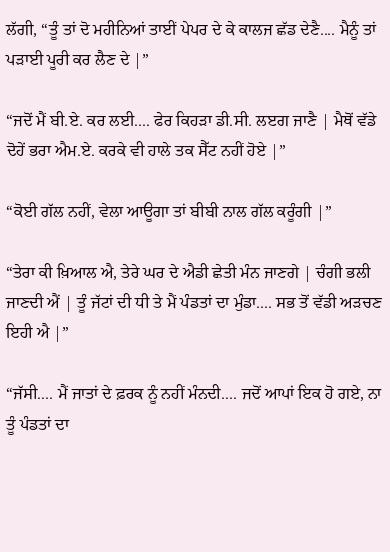ਲੱਗੀ, “ਤੂੰ ਤਾਂ ਦੋ ਮਹੀਨਿਆਂ ਤਾਈਂ ਪੇਪਰ ਦੇ ਕੇ ਕਾਲਜ ਛੱਡ ਦੇਣੈ.... ਮੈਨੂੰ ਤਾਂ ਪੜਾਈ ਪੂਰੀ ਕਰ ਲੈਣ ਦੇ |”

“ਜਦੋਂ ਮੈਂ ਬੀ.ਏ. ਕਰ ਲਈ.... ਫੇਰ ਕਿਹੜਾ ਡੀ.ਸੀ. ਲੲਗ ਜਾਣੈ | ਮੈਥੋਂ ਵੱਡੇ ਦੋਹੇਂ ਭਰਾ ਐਮ.ਏ. ਕਰਕੇ ਵੀ ਹਾਲੇ ਤਕ ਸੈੱਟ ਨਹੀਂ ਹੋਏ |”

“ਕੋਈ ਗੱਲ ਨਹੀਂ, ਵੇਲਾ ਆਊਗਾ ਤਾਂ ਬੀਬੀ ਨਾਲ ਗੱਲ ਕਰੂੰਗੀ |”

“ਤੇਰਾ ਕੀ ਖ਼ਿਆਲ ਐ, ਤੇਰੇ ਘਰ ਦੇ ਐਡੀ ਛੇਤੀ ਮੰਨ ਜਾਣਗੇ | ਚੰਗੀ ਭਲੀ ਜਾਣਦੀ ਐਂ | ਤੂੰ ਜੱਟਾਂ ਦੀ ਧੀ ਤੇ ਮੈਂ ਪੰਡਤਾਂ ਦਾ ਮੁੰਡਾ.... ਸਭ ਤੋਂ ਵੱਡੀ ਅੜਚਣ ਇਹੀ ਐ |”

“ਜੱਸੀ.... ਮੈਂ ਜਾਤਾਂ ਦੇ ਫ਼ਰਕ ਨੂੰ ਨਹੀਂ ਮੰਨਦੀ.... ਜਦੋਂ ਆਪਾਂ ਇਕ ਹੋ ਗਏ, ਨਾ ਤੂੰ ਪੰਡਤਾਂ ਦਾ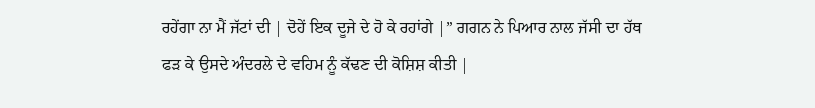ਰਹੇਂਗਾ ਨਾ ਮੈਂ ਜੱਟਾਂ ਦੀ | ਦੋਹੇਂ ਇਕ ਦੂਜੇ ਦੇ ਹੋ ਕੇ ਰਹਾਂਗੇ |” ਗਗਨ ਨੇ ਪਿਆਰ ਨਾਲ ਜੱਸੀ ਦਾ ਹੱਥ ਫੜ ਕੇ ਉਸਦੇ ਅੰਦਰਲੇ ਦੇ ਵਹਿਮ ਨੂੰ ਕੱਢਣ ਦੀ ਕੋਸ਼ਿਸ਼ ਕੀਤੀ |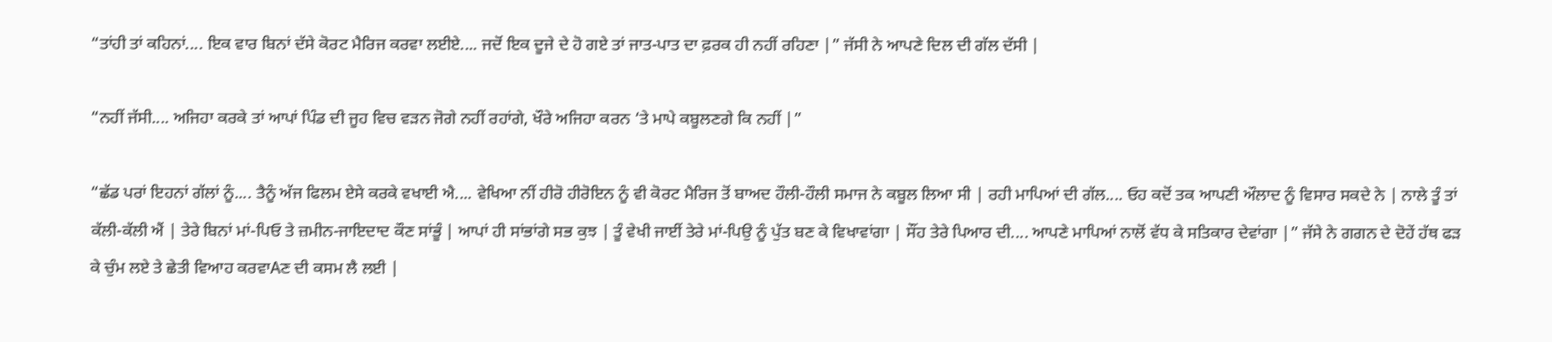“ਤਾਂਹੀ ਤਾਂ ਕਹਿਨਾਂ.... ਇਕ ਵਾਰ ਬਿਨਾਂ ਦੱਸੇ ਕੋਰਟ ਮੈਰਿਜ ਕਰਵਾ ਲਈਏ.... ਜਦੋਂ ਇਕ ਦੂਜੇ ਦੇ ਹੋ ਗਏ ਤਾਂ ਜਾਤ-ਪਾਤ ਦਾ ਫ਼ਰਕ ਹੀ ਨਹੀਂ ਰਹਿਣਾ |” ਜੱਸੀ ਨੇ ਆਪਣੇ ਦਿਲ ਦੀ ਗੱਲ ਦੱਸੀ |

“ਨਹੀਂ ਜੱਸੀ.... ਅਜਿਹਾ ਕਰਕੇ ਤਾਂ ਆਪਾਂ ਪਿੰਡ ਦੀ ਜੂਹ ਵਿਚ ਵੜਨ ਜੋਗੇ ਨਹੀਂ ਰਹਾਂਗੇ, ਖੌਰੇ ਅਜਿਹਾ ਕਰਨ ‘ਤੇ ਮਾਪੇ ਕਬੂਲਣਗੇ ਕਿ ਨਹੀਂ |”

“ਛੱਡ ਪਰਾਂ ਇਹਨਾਂ ਗੱਲਾਂ ਨੂੰ.... ਤੈਨੂੰ ਅੱਜ ਫਿਲਮ ਏਸੇ ਕਰਕੇ ਵਖਾਈ ਐ.... ਵੇਖਿਆ ਨੀਂ ਹੀਰੋ ਹੀਰੋਇਨ ਨੂੰ ਵੀ ਕੋਰਟ ਮੈਰਿਜ ਤੋਂ ਬਾਅਦ ਹੌਲੀ-ਹੌਲੀ ਸਮਾਜ ਨੇ ਕਬੂਲ ਲਿਆ ਸੀ | ਰਹੀ ਮਾਪਿਆਂ ਦੀ ਗੱਲ.... ਓਹ ਕਦੋਂ ਤਕ ਆਪਣੀ ਔਲਾਦ ਨੂੰ ਵਿਸਾਰ ਸਕਦੇ ਨੇ | ਨਾਲੇ ਤੂੰ ਤਾਂ ਕੱਲੀ-ਕੱਲੀ ਐਂ | ਤੇਰੇ ਬਿਨਾਂ ਮਾਂ-ਪਿਓ ਤੇ ਜ਼ਮੀਨ-ਜਾਇਦਾਦ ਕੌਣ ਸਾਂਭੂੰ | ਆਪਾਂ ਹੀ ਸਾਂਭਾਂਗੇ ਸਭ ਕੁਝ | ਤੂੰ ਵੇਖੀ ਜਾਈਂ ਤੇਰੇ ਮਾਂ-ਪਿਉ ਨੂੰ ਪੁੱਤ ਬਣ ਕੇ ਵਿਖਾਵਾਂਗਾ | ਸੌਂਹ ਤੇਰੇ ਪਿਆਰ ਦੀ.... ਆਪਣੇ ਮਾਪਿਆਂ ਨਾਲੋਂ ਵੱਧ ਕੇ ਸਤਿਕਾਰ ਦੇਵਾਂਗਾ |” ਜੱਸੇ ਨੇ ਗਗਨ ਦੇ ਦੋਹੇਂ ਹੱਥ ਫੜ ਕੇ ਚੁੰਮ ਲਏ ਤੇ ਛੇਤੀ ਵਿਆਹ ਕਰਵਾAਣ ਦੀ ਕਸਮ ਲੈ ਲਈ |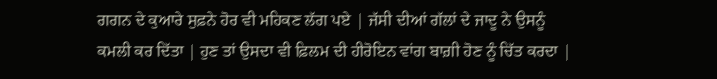ਗਗਨ ਦੇ ਕੁਆਰੇ ਸੁਫ਼ਨੇ ਹੋਰ ਵੀ ਮਹਿਕਣ ਲੱਗ ਪਏ | ਜੱਸੀ ਦੀਆਂ ਗੱਲਾਂ ਦੇ ਜਾਦੂ ਨੇ ਉਸਨੂੰ ਕਮਲੀ ਕਰ ਦਿੱਤਾ | ਹੁਣ ਤਾਂ ਉਸਦਾ ਵੀ ਫ਼ਿਲਮ ਦੀ ਹੀਰੋਇਨ ਵਾਂਗ ਬਾਗ਼ੀ ਹੋਣ ਨੂੰ ਚਿੱਤ ਕਰਦਾ |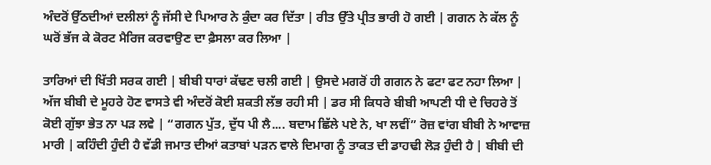ਅੰਦਰੋਂ ਉੱਠਦੀਆਂ ਦਲੀਲਾਂ ਨੂੰ ਜੱਸੀ ਦੇ ਪਿਆਰ ਨੇ ਕੁੰਦਾ ਕਰ ਦਿੱਤਾ | ਰੀਤ ਉੱਤੇ ਪ੍ਰੀਤ ਭਾਰੀ ਹੋ ਗਈ | ਗਗਨ ਨੇ ਕੱਲ ਨੂੰ ਘਰੋਂ ਭੱਜ ਕੇ ਕੋਰਟ ਮੈਰਿਜ ਕਰਵਾਉਣ ਦਾ ਫ਼ੈਸਲਾ ਕਰ ਲਿਆ |

ਤਾਰਿਆਂ ਦੀ ਖਿੱਤੀ ਸਰਕ ਗਈ | ਬੀਬੀ ਧਾਰਾਂ ਕੱਢਣ ਚਲੀ ਗਈ | ਉਸਦੇ ਮਗਰੋਂ ਹੀ ਗਗਨ ਨੇ ਫਟਾ ਫਟ ਨਹਾ ਲਿਆ | ਅੱਜ ਬੀਬੀ ਦੇ ਮੂਹਰੇ ਹੋਣ ਵਾਸਤੇ ਵੀ ਅੰਦਰੋਂ ਕੋਈ ਸ਼ਕਤੀ ਲੱਭ ਰਹੀ ਸੀ | ਡਰ ਸੀ ਕਿਧਰੇ ਬੀਬੀ ਆਪਣੀ ਧੀ ਦੇ ਚਿਹਰੇ ਤੋਂ ਕੋਈ ਗੁੱਝਾ ਭੇਤ ਨਾ ਪੜ ਲਵੇ | “ਗਗਨ ਪੁੱਤ, ਦੁੱਧ ਪੀ ਲੈ.... ਬਦਾਮ ਛਿੱਲੇ ਪਏ ਨੇ, ਖਾ ਲਵੀਂ” ਰੋਜ਼ ਵਾਂਗ ਬੀਬੀ ਨੇ ਆਵਾਜ਼ ਮਾਰੀ | ਕਹਿੰਦੀ ਹੁੰਦੀ ਹੈ ਵੱਡੀ ਜਮਾਤ ਦੀਆਂ ਕਤਾਬਾਂ ਪੜਨ ਵਾਲੇ ਦਿਮਾਗ ਨੂੰ ਤਾਕਤ ਦੀ ਡਾਹਢੀ ਲੋੜ ਹੁੰਦੀ ਹੈ | ਬੀਬੀ ਦੀ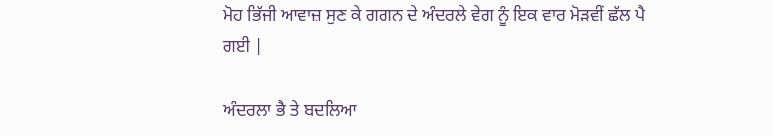ਮੋਹ ਭਿੱਜੀ ਆਵਾਜ਼ ਸੁਣ ਕੇ ਗਗਨ ਦੇ ਅੰਦਰਲੇ ਵੇਗ ਨੂੰ ਇਕ ਵਾਰ ਮੋੜਵੀਂ ਛੱਲ ਪੈ ਗਈ |

ਅੰਦਰਲਾ ਭੈ ਤੇ ਬਦਲਿਆ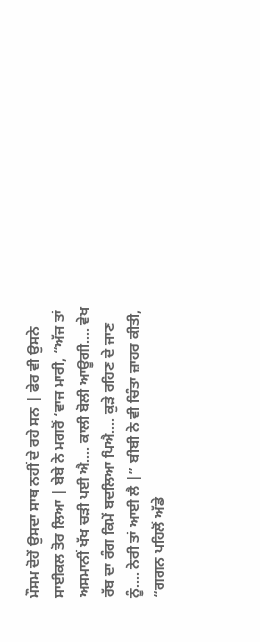ਮੌਸਮ ਦੋਹੇਂ ਉਸਦਾ ਸਾਥ ਨਹੀਂ ਦੇ ਰਹੇ ਸਨ | ਫੇਰ ਵੀ ਉਸਨੇ ਸਾਈਕਲ ਤੋਰ ਲਿਆ | ਬੇਬੇ ਨੇ ਮਗਰੋਂ ‘ਵਾਜ ਮਾਰੀ, “ਅੱਜ ਤਾਂ ਅਸਮਾਨੀਂ ਖੱਖ ਚੜੀ ਪਈ ਐ.... ਕਾਲੀ ਬੋਲੀ ਆਊਗੀ.... ਵੇਖ ਰੱਬ ਦਾ ਰੰਗ ਕਿਮੇਂ ਬਦਲਿਆ ਪਿਐ.... ਕੁੜੇ ਰਹਿਣ ਦੇ ਜਾਣ ਨੂੰ.... ਨੇਰੀ ਤਾਂ ਆਈ ਲੈ |” ਬੀਬੀ ਨੇ ਵੀ ਚਿੰਤਾ ਜ਼ਾਹਰ ਕੀਤੀ, “ਗਗਨ ਪਹਿਲੋਂ ਅੱਡੇ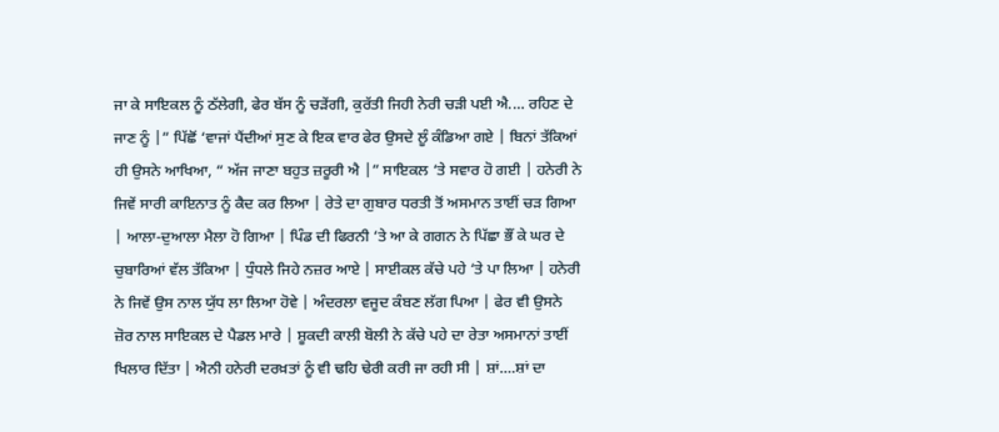ਜਾ ਕੇ ਸਾਇਕਲ ਨੂੰ ਠੱਲੇਗੀ, ਫੇਰ ਬੱਸ ਨੂੰ ਚੜੇਂਗੀ, ਕੁਰੱਤੀ ਜਿਹੀ ਨੇਰੀ ਚੜੀ ਪਈ ਐ.... ਰਹਿਣ ਦੇ ਜਾਣ ਨੂੰ |” ਪਿੱਛੋਂ ‘ਵਾਜਾਂ ਪੈਂਦੀਆਂ ਸੁਣ ਕੇ ਇਕ ਵਾਰ ਫੇਰ ਉਸਦੇ ਲੂੰ ਕੰਡਿਆ ਗਏ | ਬਿਨਾਂ ਤੱਕਿਆਂ ਹੀ ਉਸਨੇ ਆਖਿਆ, “ ਅੱਜ ਜਾਣਾ ਬਹੁਤ ਜ਼ਰੂਰੀ ਐ |” ਸਾਇਕਲ ‘ਤੇ ਸਵਾਰ ਹੋ ਗਈ | ਹਨੇਰੀ ਨੇ ਜਿਵੇਂ ਸਾਰੀ ਕਾਇਨਾਤ ਨੂੰ ਕੈਦ ਕਰ ਲਿਆ | ਰੇਤੇ ਦਾ ਗੁਬਾਰ ਧਰਤੀ ਤੋਂ ਅਸਮਾਨ ਤਾਈਂ ਚੜ ਗਿਆ | ਆਲਾ-ਦੁਆਲਾ ਮੈਲਾ ਹੋ ਗਿਆ | ਪਿੰਡ ਦੀ ਫਿਰਨੀ ‘ਤੇ ਆ ਕੇ ਗਗਨ ਨੇ ਪਿੱਛਾ ਭੌਂ ਕੇ ਘਰ ਦੇ ਚੁਬਾਰਿਆਂ ਵੱਲ ਤੱਕਿਆ | ਧੁੰਧਲੇ ਜਿਹੇ ਨਜ਼ਰ ਆਏ | ਸਾਈਕਲ ਕੱਚੇ ਪਹੇ ‘ਤੇ ਪਾ ਲਿਆ | ਹਨੇਰੀ ਨੇ ਜਿਵੇਂ ਉਸ ਨਾਲ ਯੁੱਧ ਲਾ ਲਿਆ ਹੋਵੇ | ਅੰਦਰਲਾ ਵਜੂਦ ਕੰਬਣ ਲੱਗ ਪਿਆ | ਫੇਰ ਵੀ ਉਸਨੇ ਜ਼ੋਰ ਨਾਲ ਸਾਇਕਲ ਦੇ ਪੈਡਲ ਮਾਰੇ | ਸ਼ੂਕਦੀ ਕਾਲੀ ਬੋਲੀ ਨੇ ਕੱਚੇ ਪਹੇ ਦਾ ਰੇਤਾ ਅਸਮਾਨਾਂ ਤਾਈਂ ਖਿਲਾਰ ਦਿੱਤਾ | ਐਨੀ ਹਨੇਰੀ ਦਰਖ਼ਤਾਂ ਨੂੰ ਵੀ ਢਹਿ ਢੇਰੀ ਕਰੀ ਜਾ ਰਹੀ ਸੀ | ਸ਼ਾਂ....ਸ਼ਾਂ ਦਾ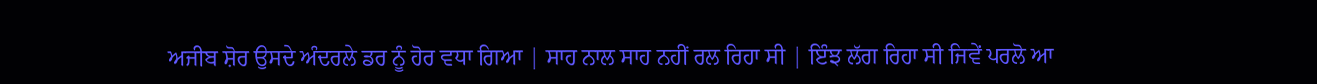ਅਜੀਬ ਸ਼ੋਰ ਉਸਦੇ ਅੰਦਰਲੇ ਡਰ ਨੂੰ ਹੋਰ ਵਧਾ ਗਿਆ | ਸਾਹ ਨਾਲ ਸਾਹ ਨਹੀਂ ਰਲ ਰਿਹਾ ਸੀ | ਇੰਝ ਲੱਗ ਰਿਹਾ ਸੀ ਜਿਵੇਂ ਪਰਲੋ ਆ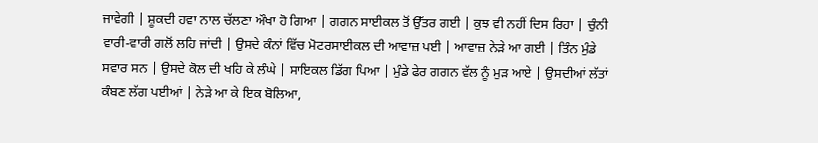ਜਾਵੇਗੀ | ਸ਼ੂਕਦੀ ਹਵਾ ਨਾਲ ਚੱਲਣਾ ਔਖਾ ਹੋ ਗਿਆ | ਗਗਨ ਸਾਈਕਲ ਤੋਂ ਉੱਤਰ ਗਈ | ਕੁਝ ਵੀ ਨਹੀਂ ਦਿਸ ਰਿਹਾ | ਚੁੰਨੀ ਵਾਰੀ-ਵਾਰੀ ਗਲੋਂ ਲਹਿ ਜਾਂਦੀ | ਉਸਦੇ ਕੰਨਾਂ ਵਿੱਚ ਮੋਟਰਸਾਈਕਲ ਦੀ ਆਵਾਜ਼ ਪਈ | ਆਵਾਜ਼ ਨੇੜੇ ਆ ਗਈ | ਤਿੰਨ ਮੁੰਡੇ ਸਵਾਰ ਸਨ | ਉਸਦੇ ਕੋਲ ਦੀ ਖਹਿ ਕੇ ਲੰਘੇ | ਸਾਇਕਲ ਡਿੱਗ ਪਿਆ | ਮੁੰਡੇ ਫੇਰ ਗਗਨ ਵੱਲ ਨੂੰ ਮੁੜ ਆਏ | ਉਸਦੀਆਂ ਲੱਤਾਂ ਕੰਬਣ ਲੱਗ ਪਈਆਂ | ਨੇੜੇ ਆ ਕੇ ਇਕ ਬੋਲਿਆ,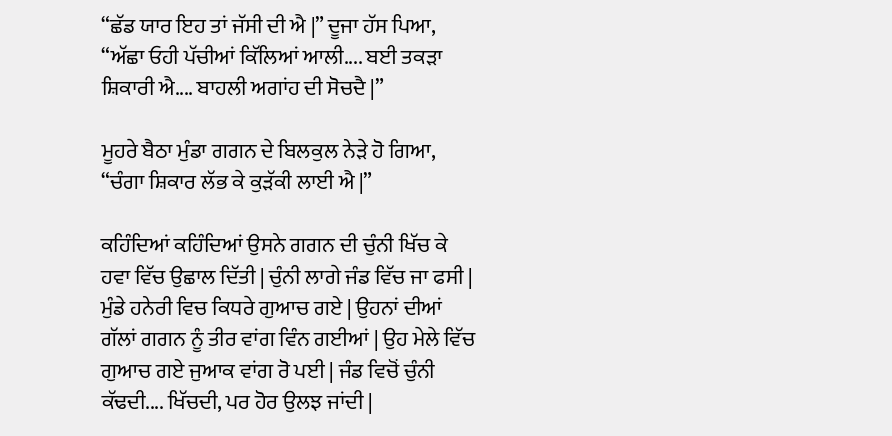“ਛੱਡ ਯਾਰ ਇਹ ਤਾਂ ਜੱਸੀ ਦੀ ਐ |” ਦੂਜਾ ਹੱਸ ਪਿਆ, “ਅੱਛਾ ਓਹੀ ਪੱਚੀਆਂ ਕਿੱਲਿਆਂ ਆਲੀ.... ਬਈ ਤਕੜਾ ਸ਼ਿਕਾਰੀ ਐ.... ਬਾਹਲੀ ਅਗਾਂਹ ਦੀ ਸੋਚਦੈ |”

ਮੂਹਰੇ ਬੈਠਾ ਮੁੰਡਾ ਗਗਨ ਦੇ ਬਿਲਕੁਲ ਨੇੜੇ ਹੋ ਗਿਆ, “ਚੰਗਾ ਸ਼ਿਕਾਰ ਲੱਭ ਕੇ ਕੁੜੱਕੀ ਲਾਈ ਐ |”

ਕਹਿੰਦਿਆਂ ਕਹਿੰਦਿਆਂ ਉਸਨੇ ਗਗਨ ਦੀ ਚੁੰਨੀ ਖਿੱਚ ਕੇ ਹਵਾ ਵਿੱਚ ਉਛਾਲ ਦਿੱਤੀ | ਚੁੰਨੀ ਲਾਗੇ ਜੰਡ ਵਿੱਚ ਜਾ ਫਸੀ | ਮੁੰਡੇ ਹਨੇਰੀ ਵਿਚ ਕਿਧਰੇ ਗੁਆਚ ਗਏ | ਉਹਨਾਂ ਦੀਆਂ ਗੱਲਾਂ ਗਗਨ ਨੂੰ ਤੀਰ ਵਾਂਗ ਵਿੰਨ ਗਈਆਂ | ਉਹ ਮੇਲੇ ਵਿੱਚ ਗੁਆਚ ਗਏ ਜੁਆਕ ਵਾਂਗ ਰੋ ਪਈ | ਜੰਡ ਵਿਚੋਂ ਚੁੰਨੀ ਕੱਢਦੀ.... ਖਿੱਚਦੀ, ਪਰ ਹੋਰ ਉਲਝ ਜਾਂਦੀ |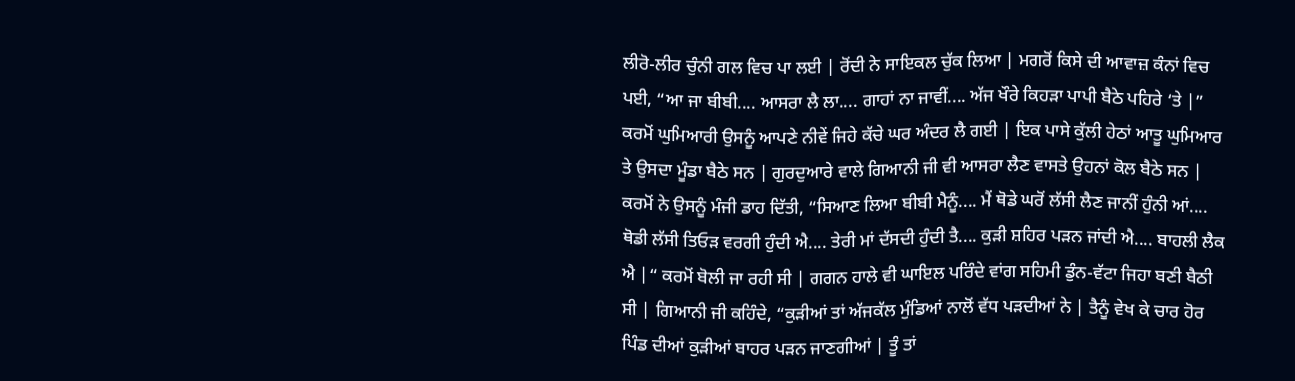ਲੀਰੋ-ਲੀਰ ਚੁੰਨੀ ਗਲ ਵਿਚ ਪਾ ਲਈ | ਰੋਂਦੀ ਨੇ ਸਾਇਕਲ ਚੁੱਕ ਲਿਆ | ਮਗਰੋਂ ਕਿਸੇ ਦੀ ਆਵਾਜ਼ ਕੰਨਾਂ ਵਿਚ ਪਈ, “ਆ ਜਾ ਬੀਬੀ.... ਆਸਰਾ ਲੈ ਲਾ.... ਗਾਹਾਂ ਨਾ ਜਾਵੀਂ.... ਅੱਜ ਖੌਰੇ ਕਿਹੜਾ ਪਾਪੀ ਬੈਠੇ ਪਹਿਰੇ ‘ਤੇ |” ਕਰਮੋਂ ਘੁਮਿਆਰੀ ਉਸਨੂੰ ਆਪਣੇ ਨੀਵੇਂ ਜਿਹੇ ਕੱਚੇ ਘਰ ਅੰਦਰ ਲੈ ਗਈ | ਇਕ ਪਾਸੇ ਕੁੱਲੀ ਹੇਠਾਂ ਆਤੂ ਘੁਮਿਆਰ ਤੇ ਉਸਦਾ ਮੂੰਡਾ ਬੈਠੇ ਸਨ | ਗੁਰਦੁਆਰੇ ਵਾਲੇ ਗਿਆਨੀ ਜੀ ਵੀ ਆਸਰਾ ਲੈਣ ਵਾਸਤੇ ਉਹਨਾਂ ਕੋਲ ਬੈਠੇ ਸਨ | ਕਰਮੋਂ ਨੇ ਉਸਨੂੰ ਮੰਜੀ ਡਾਹ ਦਿੱਤੀ, “ਸਿਆਣ ਲਿਆ ਬੀਬੀ ਮੈਨੂੰ.... ਮੈਂ ਥੋਡੇ ਘਰੋਂ ਲੱਸੀ ਲੈਣ ਜਾਨੀਂ ਹੁੰਨੀ ਆਂ.... ਥੋਡੀ ਲੱਸੀ ਤਿਓੜ ਵਰਗੀ ਹੁੰਦੀ ਐ.... ਤੇਰੀ ਮਾਂ ਦੱਸਦੀ ਹੁੰਦੀ ਤੈ.... ਕੁੜੀ ਸ਼ਹਿਰ ਪੜਨ ਜਾਂਦੀ ਐ.... ਬਾਹਲੀ ਲੈਕ ਐ |“ ਕਰਮੋਂ ਬੋਲੀ ਜਾ ਰਹੀ ਸੀ | ਗਗਨ ਹਾਲੇ ਵੀ ਘਾਇਲ ਪਰਿੰਦੇ ਵਾਂਗ ਸਹਿਮੀ ਡੁੰਨ-ਵੱਟਾ ਜਿਹਾ ਬਣੀ ਬੈਠੀ ਸੀ | ਗਿਆਨੀ ਜੀ ਕਹਿੰਦੇ, “ਕੁੜੀਆਂ ਤਾਂ ਅੱਜਕੱਲ ਮੁੰਡਿਆਂ ਨਾਲੋਂ ਵੱਧ ਪੜਦੀਆਂ ਨੇ | ਤੈਨੂੰ ਵੇਖ ਕੇ ਚਾਰ ਹੋਰ ਪਿੰਡ ਦੀਆਂ ਕੁੜੀਆਂ ਬਾਹਰ ਪੜਨ ਜਾਣਗੀਆਂ | ਤੂੰ ਤਾਂ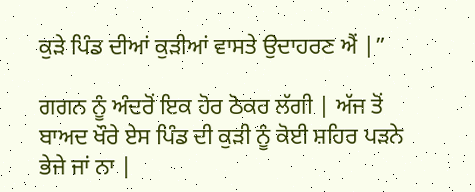ਕੁੜੇ ਪਿੰਡ ਦੀਆਂ ਕੁੜੀਆਂ ਵਾਸਤੇ ਉਦਾਹਰਣ ਐਂ |”

ਗਗਨ ਨੂੰ ਅੰਦਰੋਂ ਇਕ ਹੋਰ ਠੋਕਰ ਲੱਗੀ | ਅੱਜ ਤੋਂ ਬਾਅਦ ਖੌਰੇ ਏਸ ਪਿੰਡ ਦੀ ਕੁੜੀ ਨੂੰ ਕੋਈ ਸ਼ਹਿਰ ਪੜਨੇ ਭੇਜੇ ਜਾਂ ਨਾ |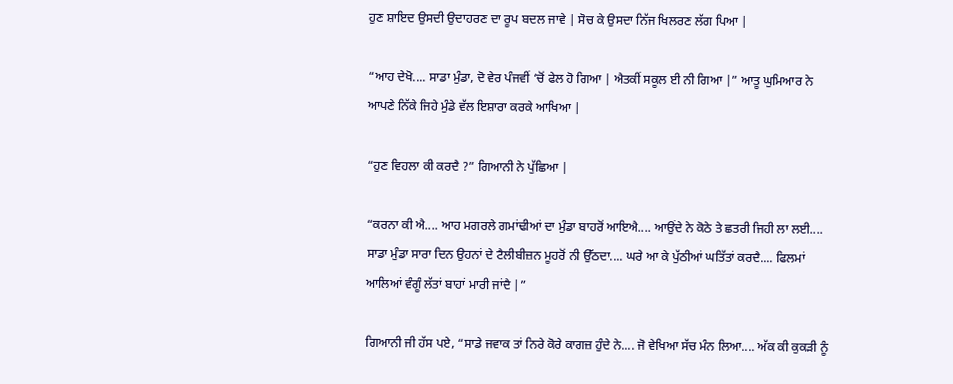ਹੁਣ ਸ਼ਾਇਦ ਉਸਦੀ ਉਦਾਹਰਣ ਦਾ ਰੂਪ ਬਦਲ ਜਾਵੇ | ਸੋਚ ਕੇ ਉਸਦਾ ਨਿੱਜ ਖਿਲਰਣ ਲੱਗ ਪਿਆ |

“ਆਹ ਦੇਖੋ.... ਸਾਡਾ ਮੁੰਡਾ, ਦੋ ਵੇਰ ਪੰਜਵੀਂ ‘ਚੋਂ ਫੇਲ ਹੋ ਗਿਆ | ਐਤਕੀਂ ਸਕੂਲ ਈ ਨੀ ਗਿਆ |” ਆਤੂ ਘੁਮਿਆਰ ਨੇ ਆਪਣੇ ਨਿੱਕੇ ਜਿਹੇ ਮੁੰਡੇ ਵੱਲ ਇਸ਼ਾਰਾ ਕਰਕੇ ਆਖਿਆ |

“ਹੁਣ ਵਿਹਲਾ ਕੀ ਕਰਦੈ ?” ਗਿਆਨੀ ਨੇ ਪੁੱਛਿਆ |

“ਕਰਨਾ ਕੀ ਐ.... ਆਹ ਮਗਰਲੇ ਗਮਾਂਢੀਆਂ ਦਾ ਮੁੰਡਾ ਬਾਹਰੋਂ ਆਇਐ.... ਆਉਂਦੇ ਨੇ ਕੋਠੇ ਤੇ ਛਤਰੀ ਜਿਹੀ ਲਾ ਲਈ.... ਸਾਡਾ ਮੁੰਡਾ ਸਾਰਾ ਦਿਨ ਉਹਨਾਂ ਦੇ ਟੈਲੀਬੀਜ਼ਨ ਮੂਹਰੋਂ ਨੀ ਉੱਠਦਾ.... ਘਰੇ ਆ ਕੇ ਪੁੱਠੀਆਂ ਘਤਿੱਤਾਂ ਕਰਦੈ.... ਫਿਲਮਾਂ ਆਲਿਆਂ ਵੰਗੂੰ ਲੱਤਾਂ ਬਾਹਾਂ ਮਾਰੀ ਜਾਂਦੈ |”

ਗਿਆਨੀ ਜੀ ਹੱਸ ਪਏ, “ਸਾਡੇ ਜਵਾਕ ਤਾਂ ਨਿਰੇ ਕੋਰੇ ਕਾਗਜ਼ ਹੁੰਦੇ ਨੇ.... ਜੋ ਵੇਖਿਆ ਸੱਚ ਮੰਨ ਲਿਆ.... ਅੱਕ ਕੀ ਕੁਕੜੀ ਨੂੰ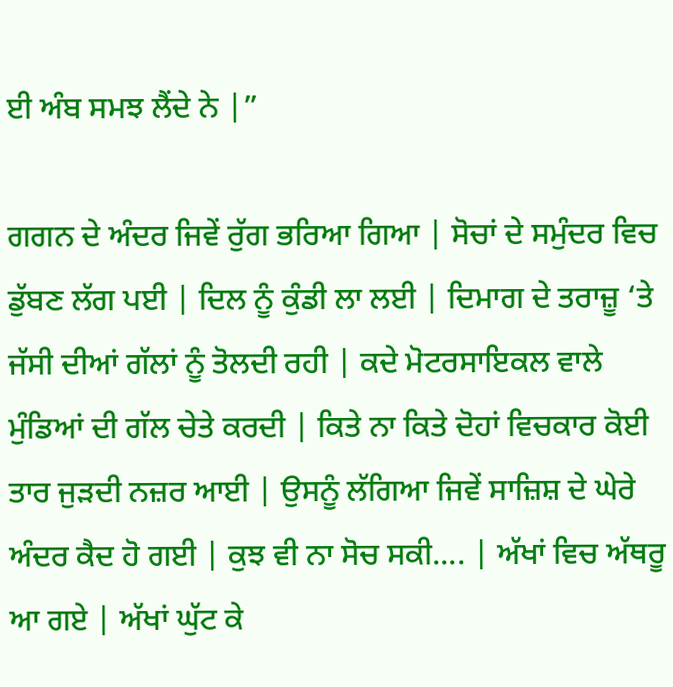ਈ ਅੰਬ ਸਮਝ ਲੈਂਦੇ ਨੇ |”

ਗਗਨ ਦੇ ਅੰਦਰ ਜਿਵੇਂ ਰੁੱਗ ਭਰਿਆ ਗਿਆ | ਸੋਚਾਂ ਦੇ ਸਮੁੰਦਰ ਵਿਚ ਡੁੱਬਣ ਲੱਗ ਪਈ | ਦਿਲ ਨੂੰ ਕੁੰਡੀ ਲਾ ਲਈ | ਦਿਮਾਗ ਦੇ ਤਰਾਜ਼ੂ ‘ਤੇ ਜੱਸੀ ਦੀਆਂ ਗੱਲਾਂ ਨੂੰ ਤੋਲਦੀ ਰਹੀ | ਕਦੇ ਮੋਟਰਸਾਇਕਲ ਵਾਲੇ ਮੁੰਡਿਆਂ ਦੀ ਗੱਲ ਚੇਤੇ ਕਰਦੀ | ਕਿਤੇ ਨਾ ਕਿਤੇ ਦੋਹਾਂ ਵਿਚਕਾਰ ਕੋਈ ਤਾਰ ਜੁੜਦੀ ਨਜ਼ਰ ਆਈ | ਉਸਨੂੰ ਲੱਗਿਆ ਜਿਵੇਂ ਸਾਜ਼ਿਸ਼ ਦੇ ਘੇਰੇ ਅੰਦਰ ਕੈਦ ਹੋ ਗਈ | ਕੁਝ ਵੀ ਨਾ ਸੋਚ ਸਕੀ.... | ਅੱਖਾਂ ਵਿਚ ਅੱਥਰੂ ਆ ਗਏ | ਅੱਖਾਂ ਘੁੱਟ ਕੇ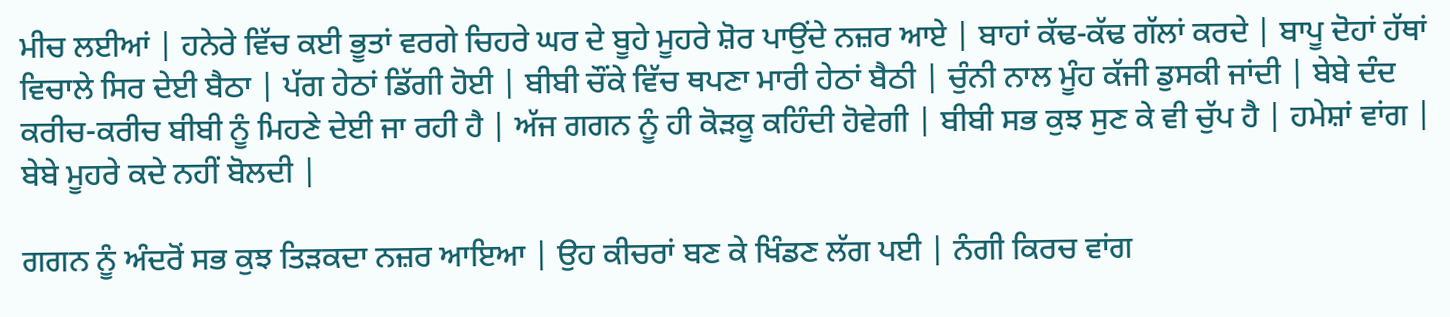ਮੀਚ ਲਈਆਂ | ਹਨੇਰੇ ਵਿੱਚ ਕਈ ਭੂਤਾਂ ਵਰਗੇ ਚਿਹਰੇ ਘਰ ਦੇ ਬੂਹੇ ਮੂਹਰੇ ਸ਼ੋਰ ਪਾਉਂਦੇ ਨਜ਼ਰ ਆਏ | ਬਾਹਾਂ ਕੱਢ-ਕੱਢ ਗੱਲਾਂ ਕਰਦੇ | ਬਾਪੂ ਦੋਹਾਂ ਹੱਥਾਂ ਵਿਚਾਲੇ ਸਿਰ ਦੇਈ ਬੈਠਾ | ਪੱਗ ਹੇਠਾਂ ਡਿੱਗੀ ਹੋਈ | ਬੀਬੀ ਚੌਂਕੇ ਵਿੱਚ ਥਪਣਾ ਮਾਰੀ ਹੇਠਾਂ ਬੈਠੀ | ਚੁੰਨੀ ਨਾਲ ਮੂੰਹ ਕੱਜੀ ਡੁਸਕੀ ਜਾਂਦੀ | ਬੇਬੇ ਦੰਦ ਕਰੀਚ-ਕਰੀਚ ਬੀਬੀ ਨੂੰ ਮਿਹਣੇ ਦੇਈ ਜਾ ਰਹੀ ਹੈ | ਅੱਜ ਗਗਨ ਨੂੰ ਹੀ ਕੋੜਕੂ ਕਹਿੰਦੀ ਹੋਵੇਗੀ | ਬੀਬੀ ਸਭ ਕੁਝ ਸੁਣ ਕੇ ਵੀ ਚੁੱਪ ਹੈ | ਹਮੇਸ਼ਾਂ ਵਾਂਗ | ਬੇਬੇ ਮੂਹਰੇ ਕਦੇ ਨਹੀਂ ਬੋਲਦੀ |

ਗਗਨ ਨੂੰ ਅੰਦਰੋਂ ਸਭ ਕੁਝ ਤਿੜਕਦਾ ਨਜ਼ਰ ਆਇਆ | ਉਹ ਕੀਚਰਾਂ ਬਣ ਕੇ ਖਿੰਡਣ ਲੱਗ ਪਈ | ਨੰਗੀ ਕਿਰਚ ਵਾਂਗ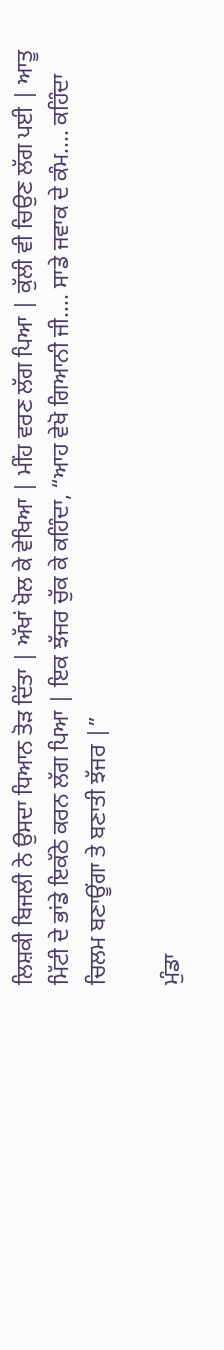ਲਿਸ਼ਕੀ ਬਿਜਲੀ ਨੇ ਉਸਦਾ ਧਿਆਨ ਤੋੜ ਦਿੱਤਾ | ਅੱਖਾਂ ਖੋਲ ਕੇ ਵੇਖਿਆ | ਮੀਂਹ ਵਰਣ ਲੱਗ ਪਿਆ | ਕੁੱਲੀ ਵੀ ਚਿਉਣ ਲੱਗ ਪਈ | ਆਤੂ ਮਿੱਟੀ ਦੇ ਭਾਂਡੇ ਇਕੱਠੇ ਕਰਨ ਲੱਗ ਪਿਆ | ਇਕ ਝੱਜਰ ਚੁੱਕ ਕੇ ਕਹਿੰਦਾ, “ਆਹ ਵੇਖੋ ਗਿਆਨੀ ਜੀ.... ਸਾਡੇ ਜਵਾਕ ਦੇ ਕੰਮ.... ਕਹਿੰਦਾ ਚਿਲਮ ਬਣਾਊਂਗਾ ਤੇ ਬਣਾਤੀ ਝੱਜਰ |”

ਮੁੰਡਾ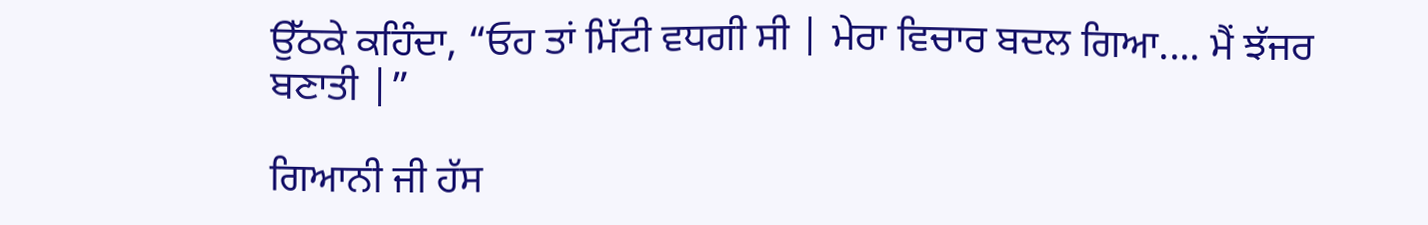ਉੱਠਕੇ ਕਹਿੰਦਾ, “ਓਹ ਤਾਂ ਮਿੱਟੀ ਵਧਗੀ ਸੀ | ਮੇਰਾ ਵਿਚਾਰ ਬਦਲ ਗਿਆ.... ਮੈਂ ਝੱਜਰ ਬਣਾਤੀ |”

ਗਿਆਨੀ ਜੀ ਹੱਸ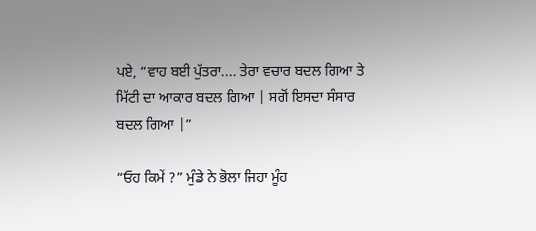ਪਏ, “ਵਾਹ ਬਈ ਪੁੱਤਰਾ.... ਤੇਰਾ ਵਚਾਰ ਬਦਲ ਗਿਆ ਤੇ ਮਿੱਟੀ ਦਾ ਆਕਾਰ ਬਦਲ ਗਿਆ | ਸਗੋਂ ਇਸਦਾ ਸੰਸਾਰ ਬਦਲ ਗਿਆ |”

“ਓਹ ਕਿਮੇਂ ?” ਮੁੰਡੇ ਨੇ ਭੋਲਾ ਜਿਹਾ ਮੂੰਹ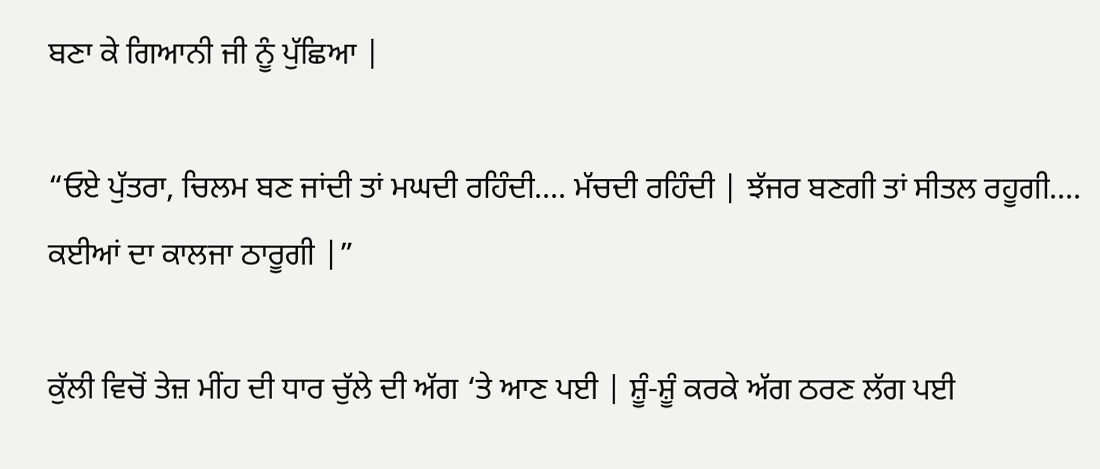ਬਣਾ ਕੇ ਗਿਆਨੀ ਜੀ ਨੂੰ ਪੁੱਛਿਆ |

“ਓਏ ਪੁੱਤਰਾ, ਚਿਲਮ ਬਣ ਜਾਂਦੀ ਤਾਂ ਮਘਦੀ ਰਹਿੰਦੀ.... ਮੱਚਦੀ ਰਹਿੰਦੀ | ਝੱਜਰ ਬਣਗੀ ਤਾਂ ਸੀਤਲ ਰਹੂਗੀ.... ਕਈਆਂ ਦਾ ਕਾਲਜਾ ਠਾਰੂਗੀ |”

ਕੁੱਲੀ ਵਿਚੋਂ ਤੇਜ਼ ਮੀਂਹ ਦੀ ਧਾਰ ਚੁੱਲੇ ਦੀ ਅੱਗ ‘ਤੇ ਆਣ ਪਈ | ਸ਼ੂੰ-ਸ਼ੂੰ ਕਰਕੇ ਅੱਗ ਠਰਣ ਲੱਗ ਪਈ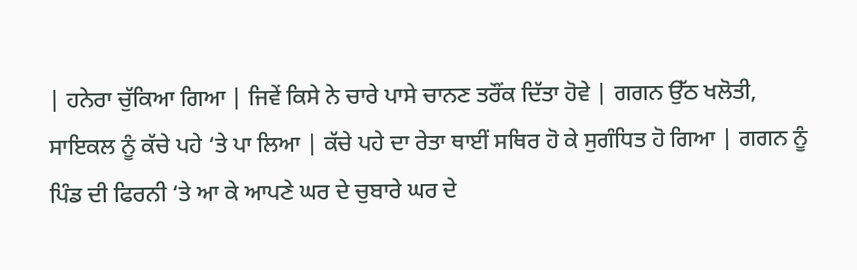| ਹਨੇਰਾ ਚੁੱਕਿਆ ਗਿਆ | ਜਿਵੇਂ ਕਿਸੇ ਨੇ ਚਾਰੇ ਪਾਸੇ ਚਾਨਣ ਤਰੌਂਕ ਦਿੱਤਾ ਹੋਵੇ | ਗਗਨ ਉੱਠ ਖਲੋਤੀ, ਸਾਇਕਲ ਨੂੰ ਕੱਚੇ ਪਹੇ ‘ਤੇ ਪਾ ਲਿਆ | ਕੱਚੇ ਪਹੇ ਦਾ ਰੇਤਾ ਥਾਈਂ ਸਥਿਰ ਹੋ ਕੇ ਸੁਗੰਧਿਤ ਹੋ ਗਿਆ | ਗਗਨ ਨੂੰ ਪਿੰਡ ਦੀ ਫਿਰਨੀ ‘ਤੇ ਆ ਕੇ ਆਪਣੇ ਘਰ ਦੇ ਚੁਬਾਰੇ ਘਰ ਦੇ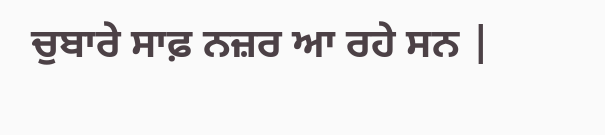ਚੁਬਾਰੇ ਸਾਫ਼ ਨਜ਼ਰ ਆ ਰਹੇ ਸਨ |